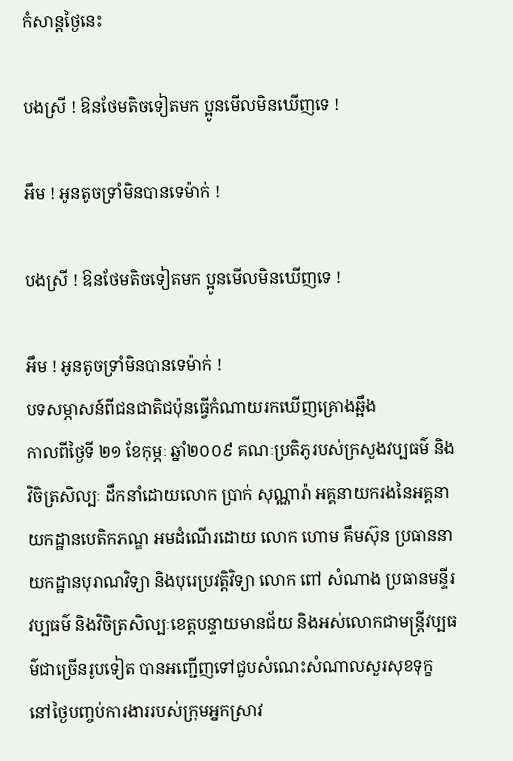កំសាន្តថ្ងៃនេះ

បងស្រី ! ឱនថែមតិចទៀតមក ប្អូនមើលមិនឃើញទេ !

អឹម ! អូនតូចទ្រាំមិនបានទេម៉ាក់ !

បងស្រី ! ឱនថែមតិចទៀតមក ប្អូនមើលមិនឃើញទេ !

អឹម ! អូនតូចទ្រាំមិនបានទេម៉ាក់ !
បទសម្ភាសន៍ពីជនជាតិជប៉ុនធ្វើកំណាយរកឃើញគ្រោងឆ្អឹង
កាលពីថ្ងៃទី ២១ ខែកុម្ភៈ ឆ្នាំ២០០៩ គណៈប្រតិភូរបស់ក្រសួងវប្បធម៌ និងវិចិត្រសិល្បៈ ដឹកនាំដោយលោក ប្រាក់ សុណ្ណារ៉ា អគ្គនាយករងនៃអគ្គនាយកដ្ឋានបេតិកភណ្ឌ អមដំណើរដោយ លោក ហោម គឹមស៊ុន ប្រធាននាយកដ្ឋានបុរាណវិទ្យា និងបុរេប្រវត្ដិវិទ្យា លោក ពៅ សំណាង ប្រធានមន្ទីរវប្បធម៌ និងវិចិត្រសិល្បៈខេត្ដបន្ទាយមានជ័យ និងអស់លោកជាមន្ដ្រីវប្បធម៌ជាច្រើនរូបទៀត បានអញ្ជើញទៅជួបសំណេះសំណាលសួរសុខទុក្ខ នៅថ្ងៃបញ្ចប់ការងាររបស់ក្រុមអ្នកស្រាវ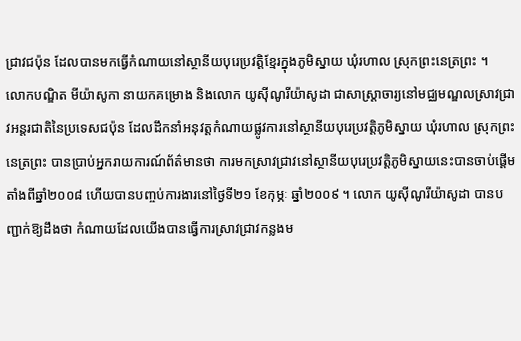ជ្រាវជប៉ុន ដែលបានមកធ្វើកំណាយនៅស្ថានីយបុរេប្រវត្ដិខ្មែរក្នុងភូមិស្នាយ ឃុំរហាល ស្រុកព្រះនេត្រព្រះ ។
លោកបណ្ឌិត មីយ៉ាសូកា នាយកគម្រោង និងលោក យូស៊ីណូរីយ៉ាសូដា ជាសាស្ដ្រាចារ្យនៅមជ្ឈមណ្ឌលស្រាវជ្រាវអន្ដរជាតិនៃប្រទេសជប៉ុន ដែលដឹកនាំអនុវត្ដកំណាយផ្លូវការនៅស្ថានីយបុរេប្រវត្ដិភូមិស្នាយ ឃុំរហាល ស្រុកព្រះនេត្រព្រះ បានប្រាប់អ្នករាយការណ៍ព័ត៌មានថា ការមកស្រាវជ្រាវនៅស្ថានីយបុរេប្រវត្ដិភូមិស្នាយនេះបានចាប់ផ្ដើមតាំងពីឆ្នាំ២០០៨ ហើយបានបញ្ចប់ការងារនៅថ្ងៃទី២១ ខែកុម្ភៈ ឆ្នាំ២០០៩ ។ លោក យូស៊ីណូរីយ៉ាសូដា បានបញ្ជាក់ឱ្យដឹងថា កំណាយដែលយើងបានធ្វើការស្រាវជ្រាវកន្លងម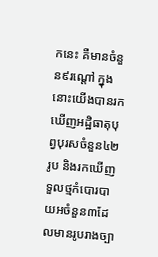កនេះ គឺមានចំនួន៩រណ្ដៅ ក្នុងនោះយើងបានរកឃើញអដ្ឋិធាតុបុព្វបុរសចំនួន៤២រូប និងរកឃើញទួលថ្មកំបោរបាយអចំនួន៣ដែលមានរូបរាងច្បា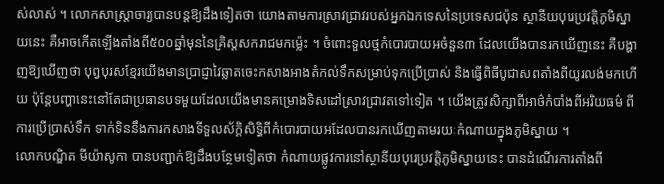ស់លាស់ ។ លោកសាស្ដ្រាចារ្យបានបន្ដឱ្យដឹងទៀតថា យោងតាមការស្រាវជ្រាវរបស់អ្នកឯកទេសនៃប្រទេសជប៉ុន ស្ថានីយបុរេប្រវត្ដិភូមិស្នាយនេះ គឺអាចកើតឡើងតាំងពី៥០០ឆ្នាំមុននៃគ្រិស្ដសករាជមកម្ល៉េះ ។ ចំពោះទួលថ្មកំបោរបាយអចំនួន៣ ដែលយើងបានរកឃើញនេះ គឺបង្ហាញឱ្យឃើញថា បុព្វបុរសខ្មែរយើងមានប្រាជ្ញាវៃឆ្លាតចេះកសាងអាងតំកល់ទឹកសម្រាប់ទុកប្រើប្រាស់ និងធ្វើពិធីបូជាសពតាំងពីយូរលង់មកហើយ ប៉ុន្ដែបញ្ហានេះនៅតែជាប្រធានបទមួយដែលយើងមានគម្រោងទិសដៅស្រាវជ្រាវតទៅទៀត ។ យើងត្រូវសិក្សាពីអាថ៌កំបាំងពីអរិយធម៌ ពីការប្រើប្រាស់ទឹក ទាក់ទិននឹងការកសាងទីទួលស័ក្ដិសិទ្ធិពីកំបោរបាយអដែលបានរកឃើញតាមរយៈកំណាយក្នុងភូមិស្នាយ ។
លោកបណ្ឌិត មីយ៉ាសូកា បានបញ្ជាក់ឱ្យដឹងបន្ថែមទៀតថា កំណាយផ្លូវការនៅស្ថានីយបុរេប្រវត្ដិភូមិស្នាយនេះ បានដំណើរការតាំងពី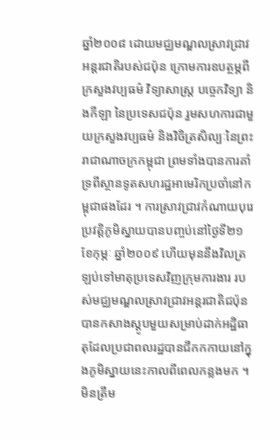ឆ្នាំ២០០៨ ដោយមជ្ឈមណ្ឌលស្រាវជ្រាវអន្ដរជាតិរបស់ជប៉ុន ក្រោមការឧបត្ថម្ភពីក្រសួងវប្បធម៌ វិទ្យាសាស្ដ្រ បច្ចេកវិទ្យា និងកីឡា នៃប្រទេសជប៉ុន រួមសហការជាមួយក្រសួងវប្បធម៌ និងវិចិត្រសិល្បៈនៃព្រះរាជាណាចក្រកម្ពុជា ព្រមទាំងបានការគាំទ្រពីស្ថានទូតសហរដ្ឋអាមេរិកប្រចាំនៅកម្ពុជាផងដែរ ។ ការស្រាវជ្រាវកំណាយបុរេប្រវត្ដិភូមិស្នាយបានបញ្ចប់នៅថ្ងៃទី២១ ខែកុម្ភៈ ឆ្នាំ២០០៩ ហើយមុននឹងវិលត្រឡប់ទៅមាតុប្រទេសវិញក្រុមការងារ របស់មជ្ឈមណ្ឌលស្រាវជ្រាវអន្ដរជាតិជប៉ុន បានកសាងស្ដូបមួយសម្រាប់ដាក់អដ្ឋិធាតុដែលប្រជាពលរដ្ឋបានជីកកកាយនៅក្នុងភូមិស្នាយនេះកាលពីពេលកន្លងមក ។ មិនត្រឹម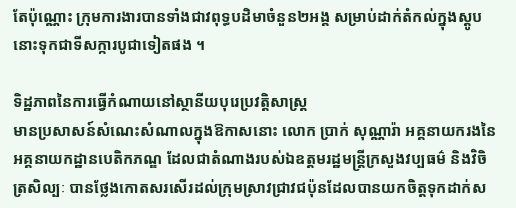តែប៉ុណ្ណោះ ក្រុមការងារបានទាំងជាវពុទ្ធបដិមាចំនួន២អង្គ សម្រាប់ដាក់តំកល់ក្នុងស្ដូបនោះទុកជាទីសក្ការបូជាទៀតផង ។

ទិដ្ឋភាពនៃការធ្វើកំណាយនៅស្ថានីយបុរេប្រវត្ដិសាស្ដ្រ
មានប្រសាសន៍សំណេះសំណាលក្នុងឱកាសនោះ លោក ប្រាក់ សុណ្ណារ៉ា អគ្គនាយករងនៃអគ្គនាយកដ្ឋានបេតិកភណ្ឌ ដែលជាតំណាងរបស់ឯឧត្ដមរដ្ឋមន្ដ្រីក្រសួងវប្បធម៌ និងវិចិត្រសិល្បៈ បានថ្លែងកោតសរសើរដល់ក្រុមស្រាវជ្រាវជប៉ុនដែលបានយកចិត្ដទុកដាក់ស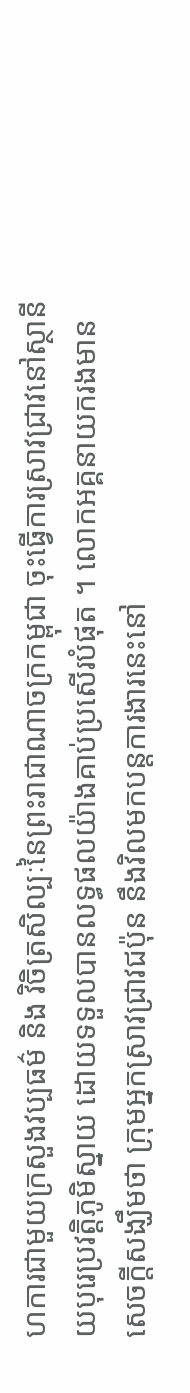ហការជាមួយក្រសួងវប្បធម៌ និង វិចិត្រសិល្បៈនៃព្រះរាជាណាចក្រកម្ពុជា ចុះធ្វើការស្រាវជ្រាវនៅស្ថានីយបុរេប្រវត្ដិភូមិស្នាយ ដោយទទួលបានលទ្ធផលយ៉ាងគាប់ប្រសើរបំផុត ។ លោកអគ្គនាយករងមានសេចក្ដីសង្ឃឹមថា ក្រុមអ្នកស្រាវជ្រាវជប៉ុន នឹងវិលមកបន្ដការងារនេះនៅ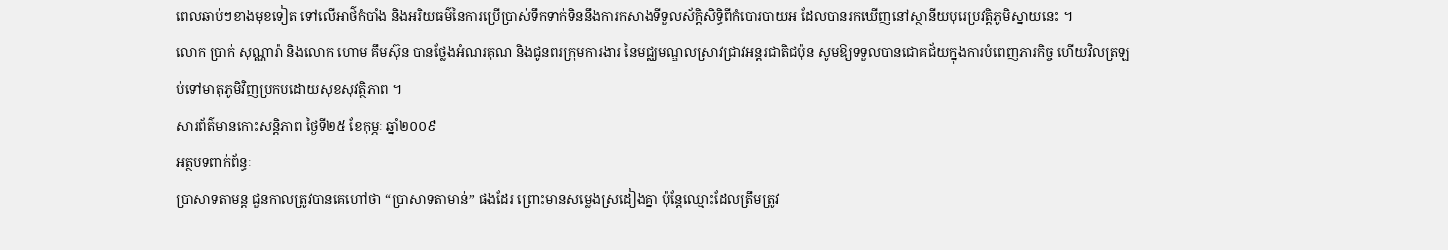ពេលឆាប់ៗខាងមុខទៀត ទៅលើអាថ៌កំបាំង និងអរិយធម៌នៃការប្រើប្រាស់ទឹកទាក់ទិននឹងការកសាងទីទួលស័ក្ដិសិទ្ធិពីកំបោរបាយអ ដែលបានរកឃើញនៅស្ថានីយបុរេប្រវត្ដិភូមិស្នាយនេះ ។
លោក ប្រាក់ សុណ្ណារ៉ា និងលោក ហោម គឹមស៊ុន បានថ្លែងអំណរគុណ និងជូនពរក្រុមការងារ នៃមជ្ឈមណ្ឌលស្រាវជ្រាវអន្ដរជាតិជប៉ុន សូមឱ្យទទួលបានជោគជ័យក្នុងការបំពេញភារកិច្ច ហើយវិលត្រឡប់ទៅមាតុភូមិវិញប្រកបដោយសុខសុវត្ថិភាព ។
សារព័ត៌មានកោះសន្តិភាព ថ្ងៃទី២៥ ខែកុម្ភៈ ឆ្នាំ២០០៩
អត្ថបទពាក់ព័ន្ធៈ
ប្រាសាទតាមន្ត ជួនកាលត្រូវបានគេហៅថា “ប្រាសាទតាមាន់” ផងដែរ ព្រោះមានសម្លេងស្រដៀងគ្នា ប៉ុន្តែឈ្មោះដែលត្រឹមត្រូវ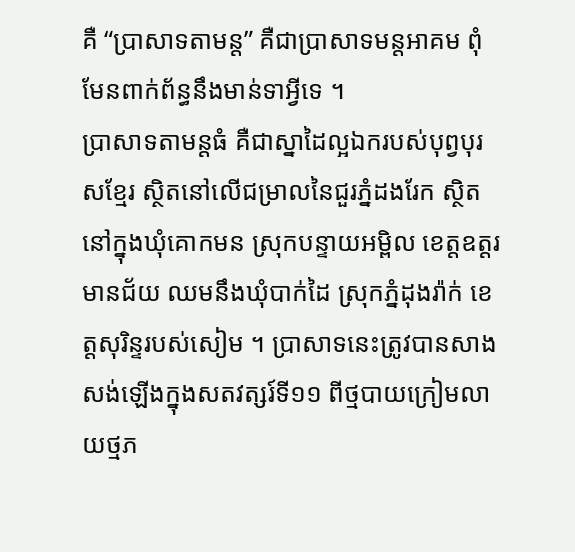គឺ “ប្រាសាទតាមន្ត” គឺជាប្រាសាទមន្តអាគម ពុំមែនពាក់ព័ន្ធនឹងមាន់ទាអ្វីទេ ។
ប្រាសាទតាមន្តធំ គឺជាស្នាដៃល្អឯករបស់បុព្វបុរសខ្មែរ ស្ថិតនៅលើជម្រាលនៃជួរភ្នំដងរែក ស្ថិតនៅក្នុងឃុំគោកមន ស្រុកបន្ទាយអម្ពិល ខេត្តឧត្ដរមានជ័យ ឈមនឹងឃុំបាក់ដៃ ស្រុកភ្នំដុងរ៉ាក់ ខេត្តសុរិន្ទរបស់សៀម ។ ប្រាសាទនេះត្រូវបានសាងសង់ឡើងក្នុងសតវត្សរ៍ទី១១ ពីថ្មបាយក្រៀមលាយថ្មភ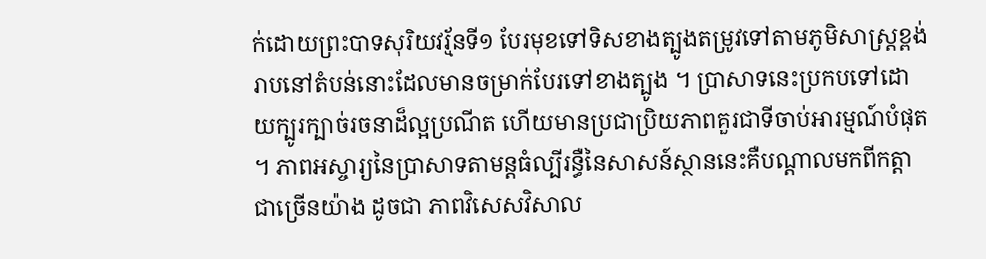ក់ដោយព្រះបាទសុរិយវរ្ម័នទី១ បែរមុខទៅទិសខាងត្បូងតម្រូវទៅតាមភូមិសាស្ត្រខ្ពង់រាបនៅតំបន់នោះដែលមានចម្រាក់បែរទៅខាងត្បូង ។ ប្រាសាទនេះប្រកបទៅដោយក្បូរក្បាច់រចនាដ៏ល្អប្រណីត ហើយមានប្រជាប្រិយភាពគួរជាទីចាប់អារម្មណ៍បំផុត ។ ភាពអស្ចារ្យនៃប្រាសាទតាមន្តធំល្បីរន្ធឺនៃសាសន៍ស្ថាននេះគឺបណ្ដាលមកពីកត្តាជាច្រើនយ៉ាង ដូចជា ភាពវិសេសវិសាល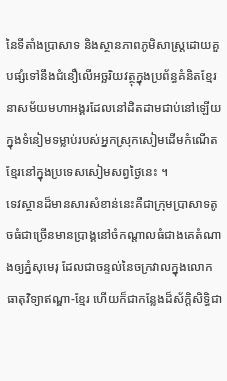នៃទីតាំងប្រាសាទ និងស្ថានភាពភូមិសាស្ត្រដោយគួបផ្សំទៅនឹងជំនឿលើអច្ឆរិយវត្ថុក្នុងប្រព័ន្ធគំនិតខ្មែរនាសម័យមហាអង្គរដែលនៅដិតដាមជាប់នៅឡើយក្នុងទំនៀមទម្លាប់របស់អ្នកស្រុកសៀមដើមកំណើតខ្មែរនៅក្នុងប្រទេសសៀមសព្វថ្ងៃនេះ ។
ទេវស្ថានដ៏មានសារសំខាន់នេះគឺជាក្រុមប្រាសាទតូចធំជាច្រើនមានប្រាង្គនៅចំកណ្ដាលធំជាងគេតំណាងឲ្យភ្នំសុមេរុ ដែលជាចន្ទល់នៃចក្រវាលក្នុងលោកធាតុវិទ្យាឥណ្ឌា‑ខ្មែរ ហើយក៏ជាកន្លែងដ៏ស័ក្តិសិទ្ធិជា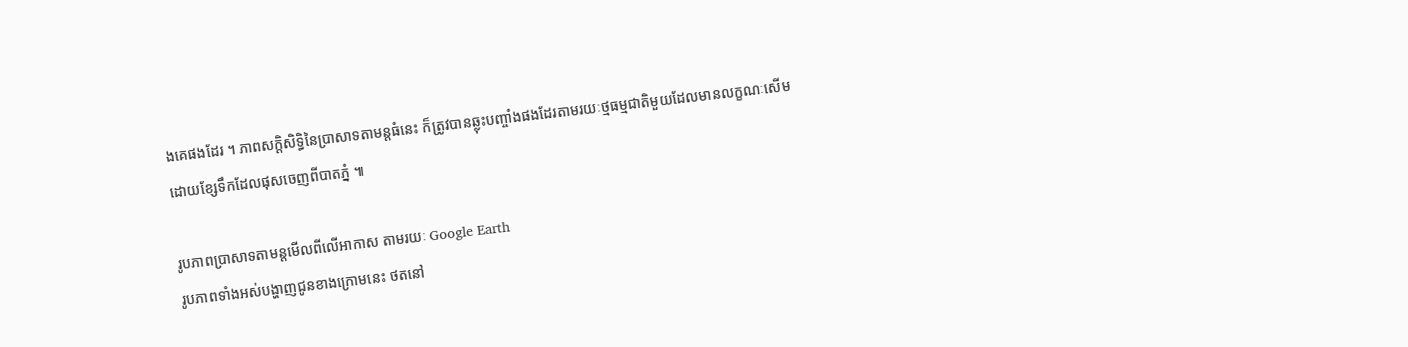ងគេផងដែរ ។ ភាពសក្តិសិទ្ធិនៃប្រាសាទតាមន្តធំនេះ ក៏ត្រូវបានឆ្លុះបញ្ចាំងផងដែរតាមរយៈថ្មធម្មជាតិមួយដែលមានលក្ខណៈសើមដោយខ្សែទឹកដែលផុសចេញពីបាតភ្នំ ៕

រូបភាពប្រាសាទតាមន្តមើលពីលើអាកាស តាមរយៈ Google Earth
រូបភាពទាំងអស់បង្ហាញជូនខាងក្រោមនេះ ថតនៅ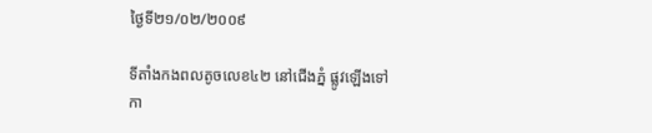ថ្ងៃទី២១/០២/២០០៩

ទីតាំងកងពលតូចលេខ៤២ នៅជើងភ្នំ ផ្លូវឡើងទៅកា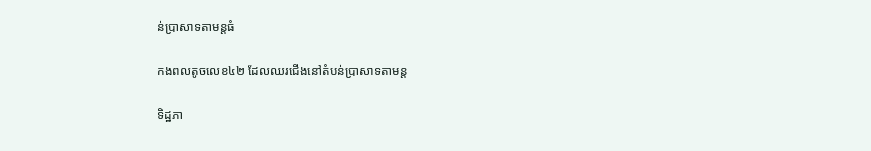ន់ប្រាសាទតាមន្តធំ

កងពលតូចលេខ៤២ ដែលឈរជើងនៅតំបន់ប្រាសាទតាមន្ត

ទិដ្ឋភា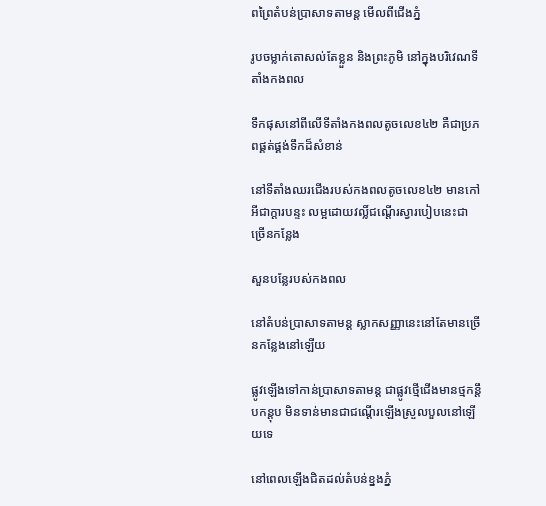ពព្រៃតំបន់ប្រាសាទតាមន្ត មើលពីជើងភ្នំ

រូបចម្លាក់តោសល់តែខ្លួន និងព្រះភូមិ នៅក្នុងបរិវេណទីតាំងកងពល

ទឹកផុសនៅពីលើទីតាំងកងពលតូចលេខ៤២ គឺជាប្រភពផ្គត់ផ្គង់ទឹកដ៏សំខាន់

នៅទីតាំងឈរជើងរបស់កងពលតូចលេខ៤២ មានកៅអីជាក្ដារបន្ទះ លម្អដោយវល្លិ៍ជណ្ដើរស្វារបៀបនេះជាច្រើនកន្លែង

សួនបន្លែរបស់កងពល

នៅតំបន់ប្រាសាទតាមន្ត ស្លាកសញ្ញានេះនៅតែមានច្រើនកន្លែងនៅឡើយ

ផ្លូវឡើងទៅកាន់ប្រាសាទតាមន្ត ជាផ្លូវថ្មើជើងមានថ្មកន្ដឹបកន្ដុប មិនទាន់មានជាជណ្ដើរឡើងស្រួលបួលនៅឡើយទេ

នៅពេលឡើងជិតដល់តំបន់ខ្នងភ្នំ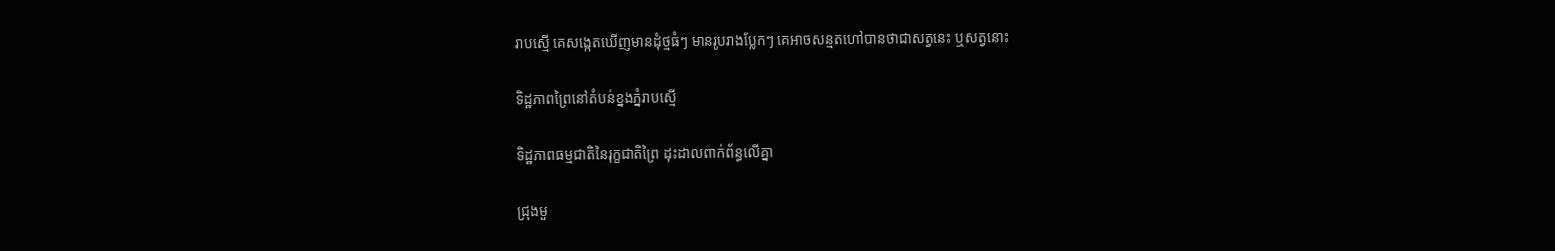រាបស្មើ គេសង្កេតឃើញមានដុំថ្មធំៗ មានរូបរាងប្លែកៗ គេអាចសន្មតហៅបានថាជាសត្វនេះ ឬសត្វនោះ

ទិដ្ឋភាពព្រៃនៅតំបន់ខ្នងភ្នំរាបស្មើ

ទិដ្ឋភាពធម្មជាតិនៃរុក្ខជាតិព្រៃ ដុះដាលពាក់ព័ន្ធលើគ្នា

ជ្រុងមួ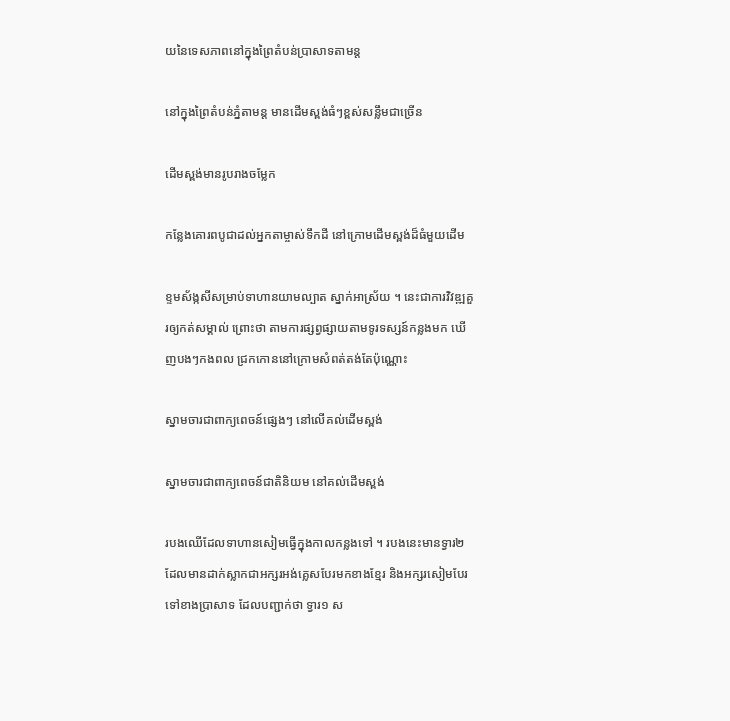យនៃទេសភាពនៅក្នុងព្រៃតំបន់ប្រាសាទតាមន្ត

នៅក្នុងព្រៃតំបន់ភ្នំតាមន្ត មានដើមស្ពង់ធំៗខ្ពស់សន្លឹមជាច្រើន

ដើមស្ពង់មានរូបរាងចម្លែក

កន្លែងគោរពបូជាដល់អ្នកតាម្ចាស់ទឹកដី នៅក្រោមដើមស្ពង់ដ៏ធំមួយដើម

ខ្ទមស័ង្កសីសម្រាប់ទាហានយាមល្បាត ស្នាក់អាស្រ័យ ។ នេះជាការវិវឌ្ឍគួរឲ្យកត់សម្គាល់ ព្រោះថា តាមការផ្សព្វផ្សាយតាមទូរទស្សន៍កន្លងមក ឃើញបងៗកងពល ជ្រកកោននៅក្រោមសំពត់តង់តែប៉ុណ្ណោះ

ស្នាមចារជាពាក្យពេចន៍ផ្សេងៗ នៅលើគល់ដើមស្ពង់

ស្នាមចារជាពាក្យពេចន៍ជាតិនិយម នៅគល់ដើមស្ពង់

របងឈើដែលទាហានសៀមធ្វើក្នុងកាលកន្លងទៅ ។ របងនេះមានទ្វារ២ ដែលមានដាក់ស្លាកជាអក្សរអង់គ្លេសបែរមកខាងខ្មែរ និងអក្សរសៀមបែរទៅខាងប្រាសាទ ដែលបញ្ជាក់ថា ទ្វារ១ ស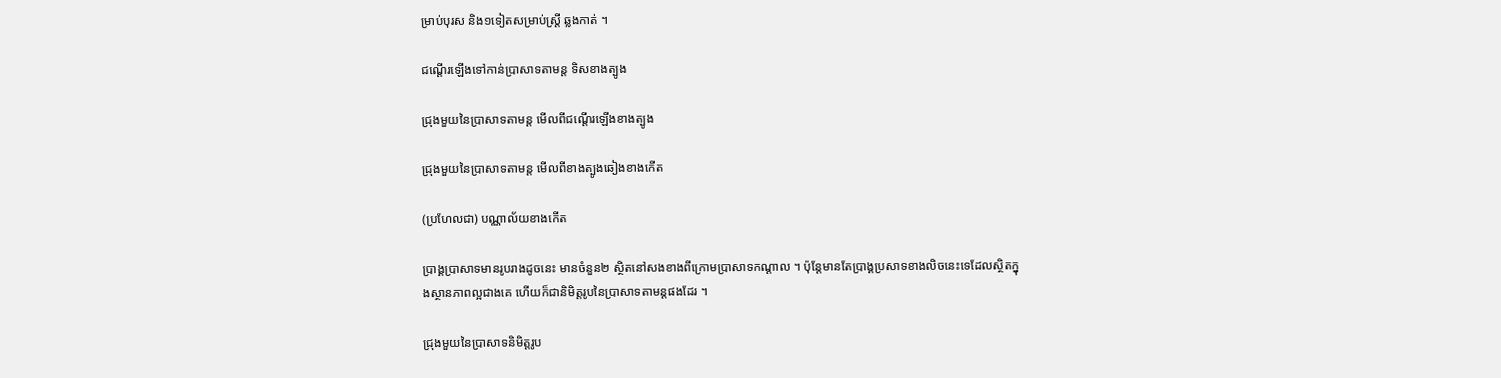ម្រាប់បុរស និង១ទៀតសម្រាប់ស្ត្រី ឆ្លងកាត់ ។

ជណ្ដើរឡើងទៅកាន់ប្រាសាទតាមន្ត ទិសខាងត្បូង

ជ្រុងមួយនៃប្រាសាទតាមន្ត មើលពីជណ្ដើរឡើងខាងត្បូង

ជ្រុងមួយនៃប្រាសាទតាមន្ត មើលពីខាងត្បូងឆៀងខាងកើត

(ប្រហែលជា) បណ្ណាល័យខាងកើត

ប្រាង្គប្រាសាទមានរូបរាងដូចនេះ មានចំនួន២ ស្ថិតនៅសងខាងពីក្រោមប្រាសាទកណ្ដាល ។ ប៉ុន្តែមានតែប្រាង្គប្រសាទខាងលិចនេះទេដែលស្ថិតក្នុងស្ថានភាពល្អជាងគេ ហើយក៏ជានិមិត្តរូបនៃប្រាសាទតាមន្តផងដែរ ។

ជ្រុងមួយនៃប្រាសាទនិមិត្តរូប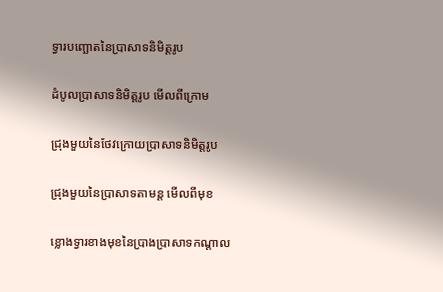ទ្វារបញ្ឆោតនៃប្រាសាទនិមិត្តរូប

ដំបូលប្រាសាទនិមិត្តរូប មើលពីក្រោម

ជ្រុងមួយនៃថែវក្រោយប្រាសាទនិមិត្តរូប

ជ្រុងមួយនៃប្រាសាទតាមន្ត មើលពីមុខ

ខ្លោងទ្វារខាងមុខនៃប្រាងប្រាសាទកណ្ដាល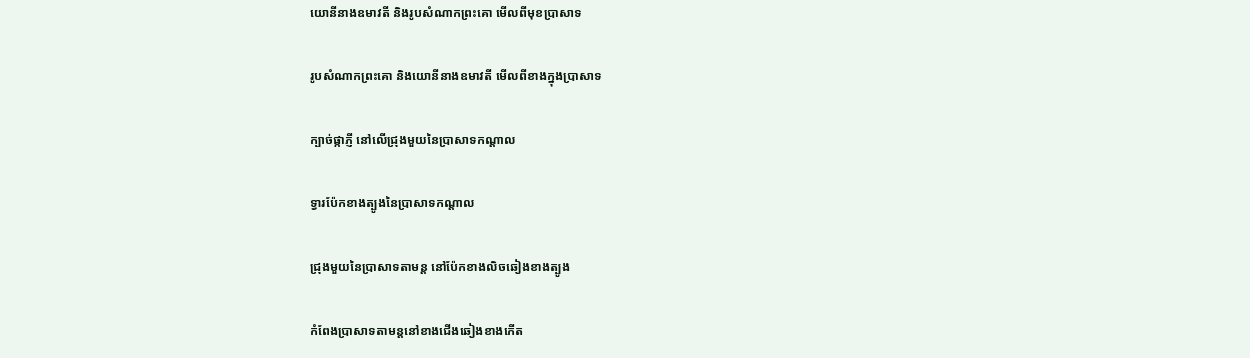យោនីនាងឧមាវតី និងរូបសំណាកព្រះគោ មើលពីមុខប្រាសាទ

រូបសំណាកព្រះគោ និងយោនីនាងឧមាវតី មើលពីខាងក្នុងប្រាសាទ

ក្បាច់ផ្កាភ្ញី នៅលើជ្រុងមួយនៃប្រាសាទកណ្ដាល

ទ្វារប៉ែកខាងត្បូងនៃប្រាសាទកណ្ដាល

ជ្រុងមួយនៃប្រាសាទតាមន្ត នៅប៉ែកខាងលិចឆៀងខាងត្បូង

កំពែងប្រាសាទតាមន្តនៅខាងជើងឆៀងខាងកើត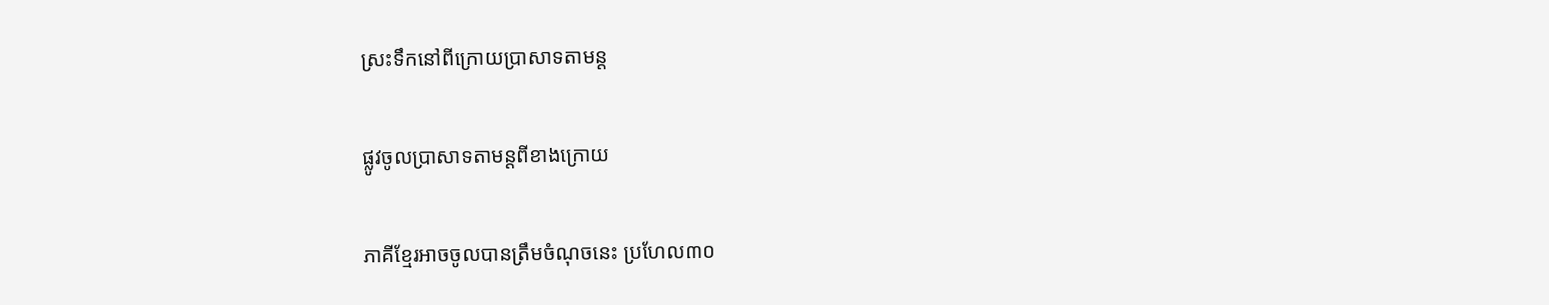ស្រះទឹកនៅពីក្រោយប្រាសាទតាមន្ត

ផ្លូវចូលប្រាសាទតាមន្តពីខាងក្រោយ

ភាគីខ្មែរអាចចូលបានត្រឹមចំណុចនេះ ប្រហែល៣០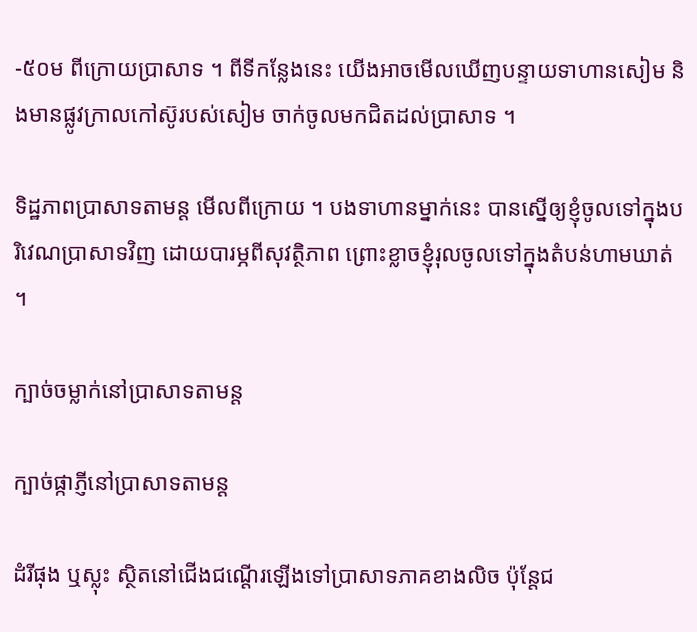-៥០ម ពីក្រោយប្រាសាទ ។ ពីទីកន្លែងនេះ យើងអាចមើលឃើញបន្ទាយទាហានសៀម និងមានផ្លូវក្រាលកៅស៊ូរបស់សៀម ចាក់ចូលមកជិតដល់ប្រាសាទ ។

ទិដ្ឋភាពប្រាសាទតាមន្ត មើលពីក្រោយ ។ បងទាហានម្នាក់នេះ បានស្នើឲ្យខ្ញុំចូលទៅក្នុងបរិវេណប្រាសាទវិញ ដោយបារម្ភពីសុវត្ថិភាព ព្រោះខ្លាចខ្ញុំរុលចូលទៅក្នុងតំបន់ហាមឃាត់ ។

ក្បាច់ចម្លាក់នៅប្រាសាទតាមន្ត

ក្បាច់ផ្កាភ្ញីនៅប្រាសាទតាមន្ត

ដំរីផុង ឬស្លុះ ស្ថិតនៅជើងជណ្ដើរឡើងទៅប្រាសាទភាគខាងលិច ប៉ុន្តែជ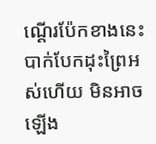ណ្ដើរប៉ែកខាងនេះ បាក់បែកដុះព្រៃអស់ហើយ មិនអាចឡើង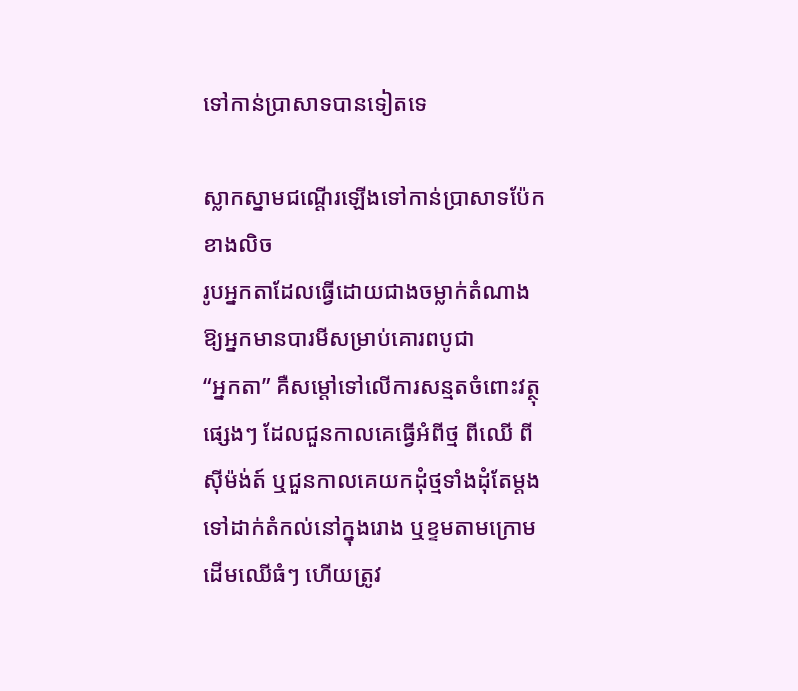ទៅកាន់ប្រាសាទបានទៀតទេ

ស្លាកស្នាមជណ្ដើរឡើងទៅកាន់ប្រាសាទប៉ែកខាងលិច
រូបអ្នកតាដែលធ្វើដោយជាងចម្លាក់តំណាងឱ្យអ្នកមានបារមីសម្រាប់គោរពបូជា
“អ្នកតា” គឺសម្ដៅទៅលើការសន្មតចំពោះវត្ថុផ្សេងៗ ដែលជួនកាលគេធ្វើអំពីថ្ម ពីឈើ ពីស៊ីម៉ង់ត៍ ឬជួនកាលគេយកដុំថ្មទាំងដុំតែម្ដងទៅដាក់តំកល់នៅក្នុងរោង ឬខ្ទមតាមក្រោមដើមឈើធំៗ ហើយត្រូវ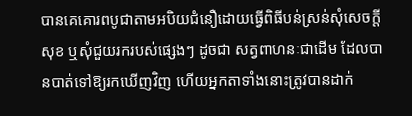បានគេគោរពបូជាតាមអបិយជំនឿដោយធ្វើពិធីបន់ស្រន់សុំសេចក្ដីសុខ ឬសុំជួយរករបស់ផ្សេងៗ ដូចជា សត្វពាហនៈជាដើម ដែលបានបាត់ទៅឱ្យរកឃើញវិញ ហើយអ្នកតាទាំងនោះត្រូវបានដាក់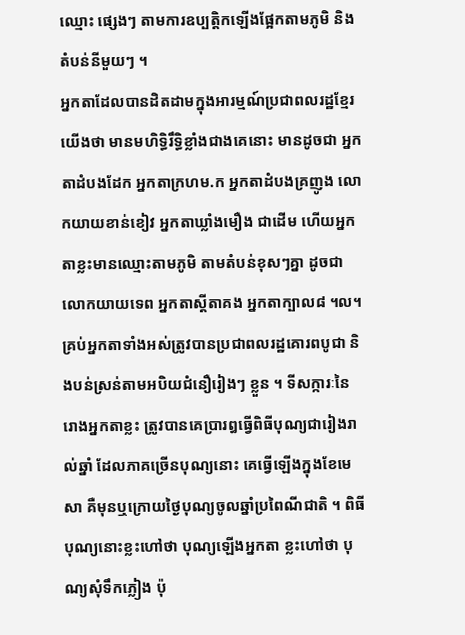ឈ្មោះ ផ្សេងៗ តាមការឧប្បត្ដិកឡើងផ្អែកតាមភូមិ និងតំបន់នីមួយៗ ។
អ្នកតាដែលបានដិតដាមក្នុងអារម្មណ៍ប្រជាពលរដ្ឋខ្មែរយើងថា មានមហិទ្ធិរឹទ្ធិខ្លាំងជាងគេនោះ មានដូចជា អ្នកតាដំបងដែក អ្នកតាក្រហម.ក អ្នកតាដំបងគ្រញូង លោកយាយខាន់ខៀវ អ្នកតាឃ្លាំងមឿង ជាដើម ហើយអ្នកតាខ្លះមានឈ្មោះតាមភូមិ តាមតំបន់ខុសៗគ្នា ដូចជា លោកយាយទេព អ្នកតាស្ដីតាគង អ្នកតាក្បាល៨ ។ល។ គ្រប់អ្នកតាទាំងអស់ត្រូវបានប្រជាពលរដ្ឋគោរពបូជា និងបន់ស្រន់តាមអបិយជំនឿរៀងៗ ខ្លួន ។ ទីសក្ការៈនៃរោងអ្នកតាខ្លះ ត្រូវបានគេប្រារឰធ្វើពិធីបុណ្យជារៀងរាល់ឆ្នាំ ដែលភាគច្រើនបុណ្យនោះ គេធ្វើឡើងក្នុងខែមេសា គឺមុនឬក្រោយថ្ងៃបុណ្យចូលឆ្នាំប្រពៃណីជាតិ ។ ពិធីបុណ្យនោះខ្លះហៅថា បុណ្យឡើងអ្នកតា ខ្លះហៅថា បុណ្យសុំទឹកភ្លៀង ប៉ុ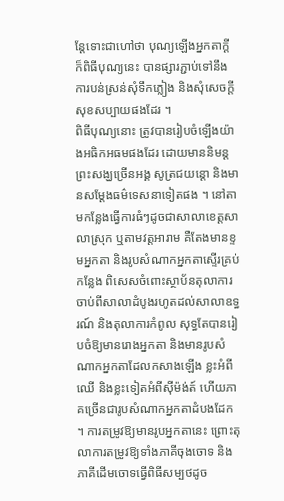ន្ដែទោះជាហៅថា បុណ្យឡើងអ្នកតាក្ដី ក៏ពិធីបុណ្យនេះ បានផ្សារភ្ជាប់ទៅនឹងការបន់ស្រន់សុំទឹកភ្លៀង និងសុំសេចក្ដីសុខសប្បាយផងដែរ ។
ពិធីបុណ្យនោះ ត្រូវបានរៀបចំឡើងយ៉ាងអធិកអធមផងដែរ ដោយមាននិមន្ដព្រះសង្ឃច្រើនអង្គ សូត្រជយន្ដោ និងមានសម្ដែងធម៌ទេសនាទៀតផង ។ នៅតាមកន្លែងធ្វើការធំៗដូចជាសាលាខេត្ដសាលាស្រុក ឬតាមវត្ដអារាម គឺតែងមានខ្ទមអ្នកតា និងរូបសំណាកអ្នកតាស្ទើរគ្រប់កន្លែង ពិសេសចំពោះស្ថាប័នតុលាការចាប់ពីសាលាដំបូងរហូតដល់សាលាឧទ្ធរណ៍ និងតុលាការកំពូល សុទ្ធតែបានរៀបចំឱ្យមានរោងអ្នកតា និងមានរូបសំណាកអ្នកតាដែលកសាងឡើង ខ្លះអំពីឈើ និងខ្លះទៀតអំពីស៊ីម៉ង់ត៍ ហើយភាគច្រើនជារូបសំណាកអ្នកតាដំបងដែក ។ ការតម្រូវឱ្យមានរូបអ្នកតានេះ ព្រោះតុលាការតម្រូវឱ្យទាំងភាគីចុងចោទ និងភាគីដើមចោទធ្វើពិធីសម្បថដូច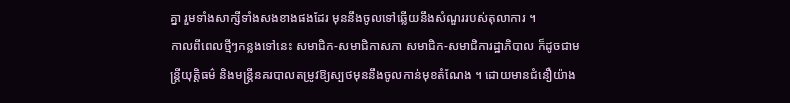គ្នា រួមទាំងសាក្សីទាំងសងខាងផងដែរ មុននឹងចូលទៅឆ្លើយនឹងសំណួររបស់តុលាការ ។
កាលពីពេលថ្មីៗកន្លងទៅនេះ សមាជិក-សមាជិកាសភា សមាជិក-សមាជិការដ្ឋាភិបាល ក៏ដូចជាមន្ដ្រីយុត្ដិធម៌ និងមន្ដ្រីនគរបាលតម្រូវឱ្យស្បថមុននឹងចូលកាន់មុខតំណែង ។ ដោយមានជំនឿយ៉ាង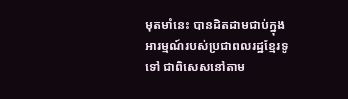មុតមាំនេះ បានដិតដាមជាប់ក្នុងអារម្មណ៍របស់ប្រជាពលរដ្ឋខ្មែរទូទៅ ជាពិសេសនៅតាម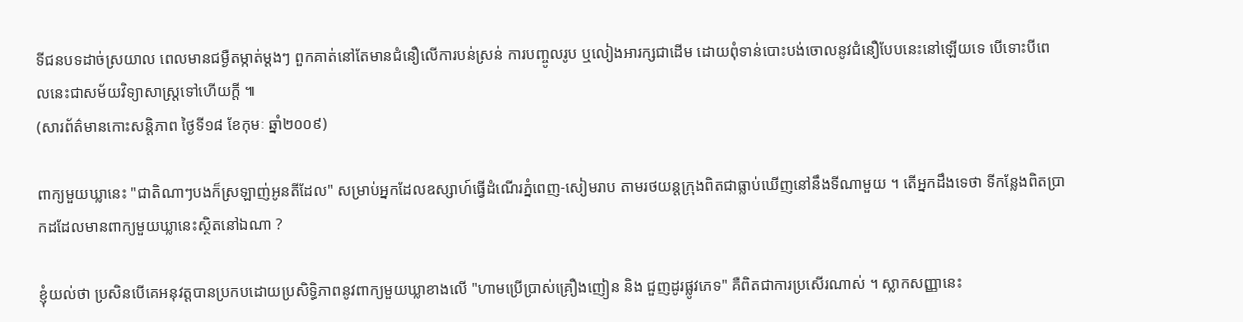ទីជនបទដាច់ស្រយាល ពេលមានជម្ងឺតម្កាត់ម្ដងៗ ពួកគាត់នៅតែមានជំនឿលើការបន់ស្រន់ ការបញ្ចូលរូប ឬលៀងអារក្សជាដើម ដោយពុំទាន់បោះបង់ចោលនូវជំនឿបែបនេះនៅឡើយទេ បើទោះបីពេលនេះជាសម័យវិទ្យាសាស្ដ្រទៅហើយក្ដី ៕
(សារព័ត៌មានកោះសន្តិភាព ថ្ងៃទី១៨ ខែកុមៈ ឆ្នាំ២០០៩)

ពាក្យមួយឃ្លានេះ "ជាតិណាៗបងក៏ស្រឡាញ់អូនតីដែល" សម្រាប់អ្នកដែលឧស្សាហ៍ធ្វើដំណើរភ្នំពេញ-សៀមរាប តាមរថយន្តក្រុងពិតជាធ្លាប់ឃើញនៅនឹងទីណាមួយ ។ តើអ្នកដឹងទេថា ទីកន្លែងពិតប្រាកដដែលមានពាក្យមួយឃ្លានេះស្ថិតនៅឯណា ?

ខ្ញុំយល់ថា ប្រសិនបើគេអនុវត្តបានប្រកបដោយប្រសិទ្ធិភាពនូវពាក្យមួយឃ្លាខាងលើ "ហាមប្រើប្រាស់គ្រឿងញៀន និង ជួញដូរផ្លូវភេទ" គឺពិតជាការប្រសើរណាស់ ។ ស្លាកសញ្ញានេះ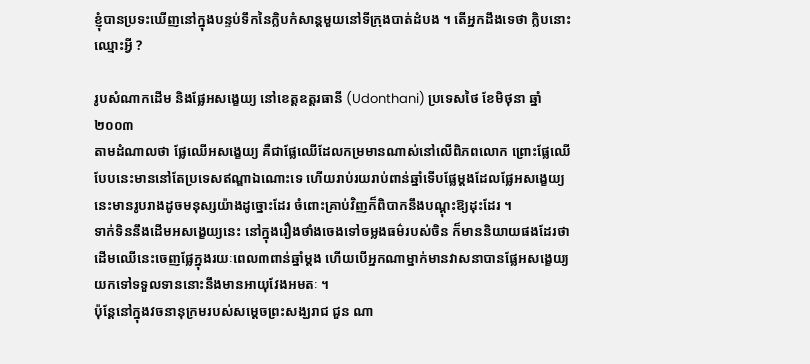ខ្ញុំបានប្រទះឃើញនៅក្នុងបន្ទប់ទឹកនៃក្លិបកំសាន្តមួយនៅទីក្រុងបាត់ដំបង ។ តើអ្នកដឹងទេថា ក្លិបនោះឈ្មោះអ្វី ?

រូបសំណាកដើម និងផ្លែអសង្ខេយ្យ នៅខេត្តឧត្ដរធានី (Udonthani) ប្រទេសថៃ ខែមិថុនា ឆ្នាំ២០០៣
តាមដំណាលថា ផ្លែឈើអសង្ខេយ្យ គឺជាផ្លែឈើដែលកម្រមានណាស់នៅលើពិភពលោក ព្រោះផ្លែឈើបែបនេះមាននៅតែប្រទេសឥណ្ឌាឯណោះទេ ហើយរាប់រយរាប់ពាន់ឆ្នាំទើបផ្លែម្ដងដែលផ្លែអសង្ខេយ្យនេះមានរូបរាងដូចមនុស្សយ៉ាងដូច្នោះដែរ ចំពោះគ្រាប់វិញក៏ពិបាកនឹងបណ្ដុះឱ្យដុះដែរ ។
ទាក់ទិននឹងដើមអសង្ខេយ្យនេះ នៅក្នុងរឿងថាំងចេងទៅចម្លងធម៌របស់ចិន ក៏មាននិយាយផងដែរថា ដើមឈើនេះចេញផ្លែក្នុងរយៈពេល៣ពាន់ឆ្នាំម្ដង ហើយបើអ្នកណាម្នាក់មានវាសនាបានផ្លែអសង្ខេយ្យយកទៅទទួលទាននោះនឹងមានអាយុវែងអមតៈ ។
ប៉ុន្ដែនៅក្នុងវចនានុក្រមរបស់សម្ដេចព្រះសង្ឃរាជ ជួន ណា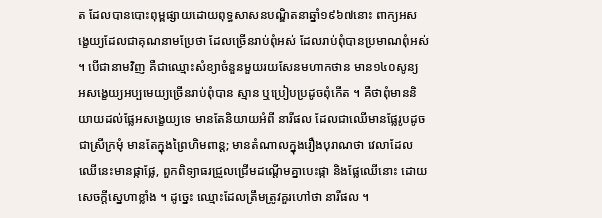ត ដែលបានបោះពុម្ពផ្សាយដោយពុទ្ធសាសនបណ្ឌិតនាឆ្នាំ១៩៦៧នោះ ពាក្យអសង្ខេយ្យដែលជាគុណនាមប្រែថា ដែលច្រើនរាប់ពុំអស់ ដែលរាប់ពុំបានប្រមាណពុំអស់ ។ បើជានាមវិញ គឺជាឈ្មោះសំខ្យាចំនួនមួយរយសែនមហាកថាន មាន១៤០សូន្យ អសង្ខេយ្យអប្បមេយ្យច្រើនរាប់ពុំបាន ស្មាន ឬប្រៀបប្រដូចពុំកើត ។ គឺថាពុំមាននិយាយដល់ផ្លែអសង្ខេយ្យទេ មានតែនិយាយអំពី នារីផល ដែលជាឈើមានផ្លែរូបដូចជាស្រីក្រមុំ មានតែក្នុងព្រៃហិមពាន្ត; មានតំណាលក្នុងរឿងបុរាណថា វេលាដែលឈើនេះមានផ្កាផ្លែ, ពួកពិទ្យាធរជ្រួលជ្រើមដណ្ដើមគ្នាបេះផ្កា និងផ្លែឈើនោះ ដោយសេចក្ដីស្នេហាខ្លាំង ។ ដូច្នេះ ឈ្មោះដែលត្រឹមត្រូវគួរហៅថា នារីផល ។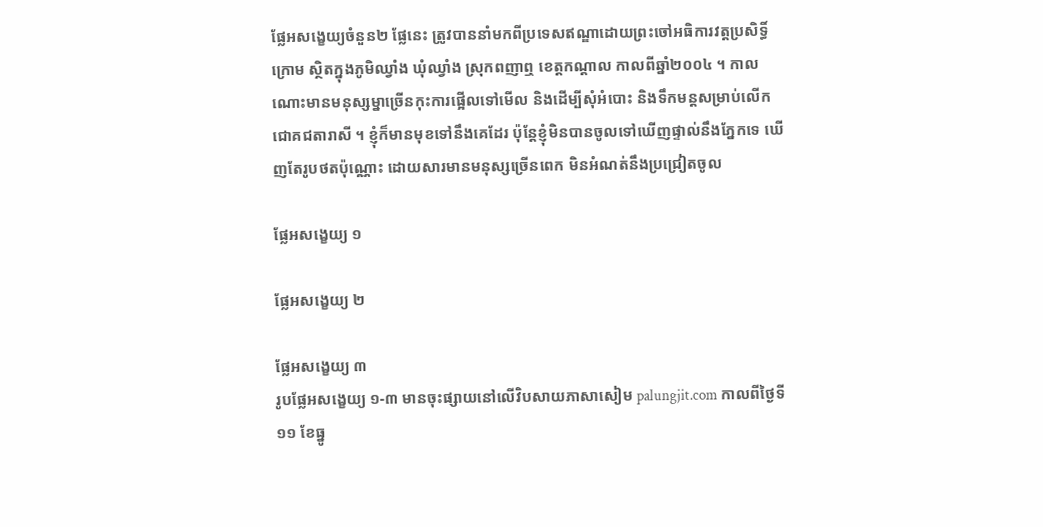ផ្លែអសង្ខេយ្យចំនួន២ ផ្លែនេះ ត្រូវបាននាំមកពីប្រទេសឥណ្ឌាដោយព្រះចៅអធិការវត្ដប្រសិទ្ធិ៍ក្រោម ស្ថិតក្នុងភូមិឈ្វាំង ឃុំឈ្វាំង ស្រុកពញាឮ ខេត្ដកណ្ដាល កាលពីឆ្នាំ២០០៤ ។ កាលណោះមានមនុស្សម្នាច្រើនកុះការផ្អើលទៅមើល និងដើម្បីសុំអំបោះ និងទឹកមន្តសម្រាប់លើកជោគជតារាសី ។ ខ្ញុំក៏មានមុខទៅនឹងគេដែរ ប៉ុន្តែខ្ញុំមិនបានចូលទៅឃើញផ្ទាល់នឹងភ្នែកទេ ឃើញតែរូបថតប៉ុណ្ណោះ ដោយសារមានមនុស្សច្រើនពេក មិនអំណត់នឹងប្រជ្រៀតចូល

ផ្លែអសង្ខេយ្យ ១

ផ្លែអសង្ខេយ្យ ២

ផ្លែអសង្ខេយ្យ ៣
រូបផ្លែអសង្ខេយ្យ ១-៣ មានចុះផ្សាយនៅលើវិបសាយភាសាសៀម palungjit.com កាលពីថ្ងៃទី១១ ខែធ្នូ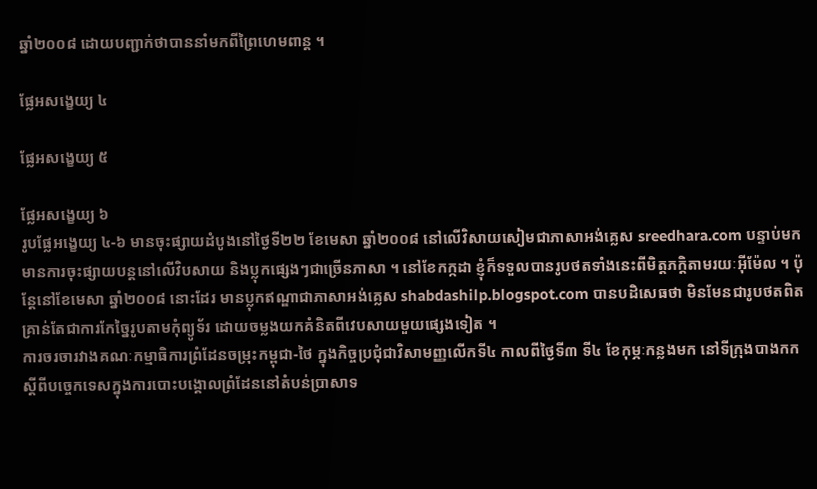ឆ្នាំ២០០៨ ដោយបញ្ជាក់ថាបាននាំមកពីព្រៃហេមពាន្ត ។

ផ្លែអសង្ខេយ្យ ៤

ផ្លែអសង្ខេយ្យ ៥

ផ្លែអសង្ខេយ្យ ៦
រូបផ្លែអង្ខេយ្យ ៤-៦ មានចុះផ្សាយដំបូងនៅថ្ងៃទី២២ ខែមេសា ឆ្នាំ២០០៨ នៅលើវិសាយសៀមជាភាសាអង់គ្លេស sreedhara.com បន្ទាប់មក មានការចុះផ្សាយបន្តនៅលើវិបសាយ និងប្លុកផ្សេងៗជាច្រើនភាសា ។ នៅខែកក្កដា ខ្ញុំក៏ទទួលបានរូបថតទាំងនេះពីមិត្តភក្តិតាមរយៈអ៊ីម៉ែល ។ ប៉ុន្តែនៅខែមេសា ឆ្នាំ២០០៨ នោះដែរ មានប្លុកឥណ្ឌាជាភាសាអង់គ្លេស shabdashilp.blogspot.com បានបដិសេធថា មិនមែនជារូបថតពិត គ្រាន់តែជាការកែច្នៃរូបតាមកុំព្យូទ័រ ដោយចម្លងយកគំនិតពីវេបសាយមួយផ្សេងទៀត ។
ការចរចារវាងគណៈកម្មាធិការព្រំដែនចម្រុះកម្ពុជា-ថៃ ក្នុងកិច្ចប្រជុំជាវិសាមញ្ញលើកទី៤ កាលពីថ្ងៃទី៣ ទី៤ ខែកុម្ភៈកន្លងមក នៅទីក្រុងបាងកកស្ដីពីបច្ចេកទេសក្នុងការបោះបង្គោលព្រំដែននៅតំបន់ប្រាសាទ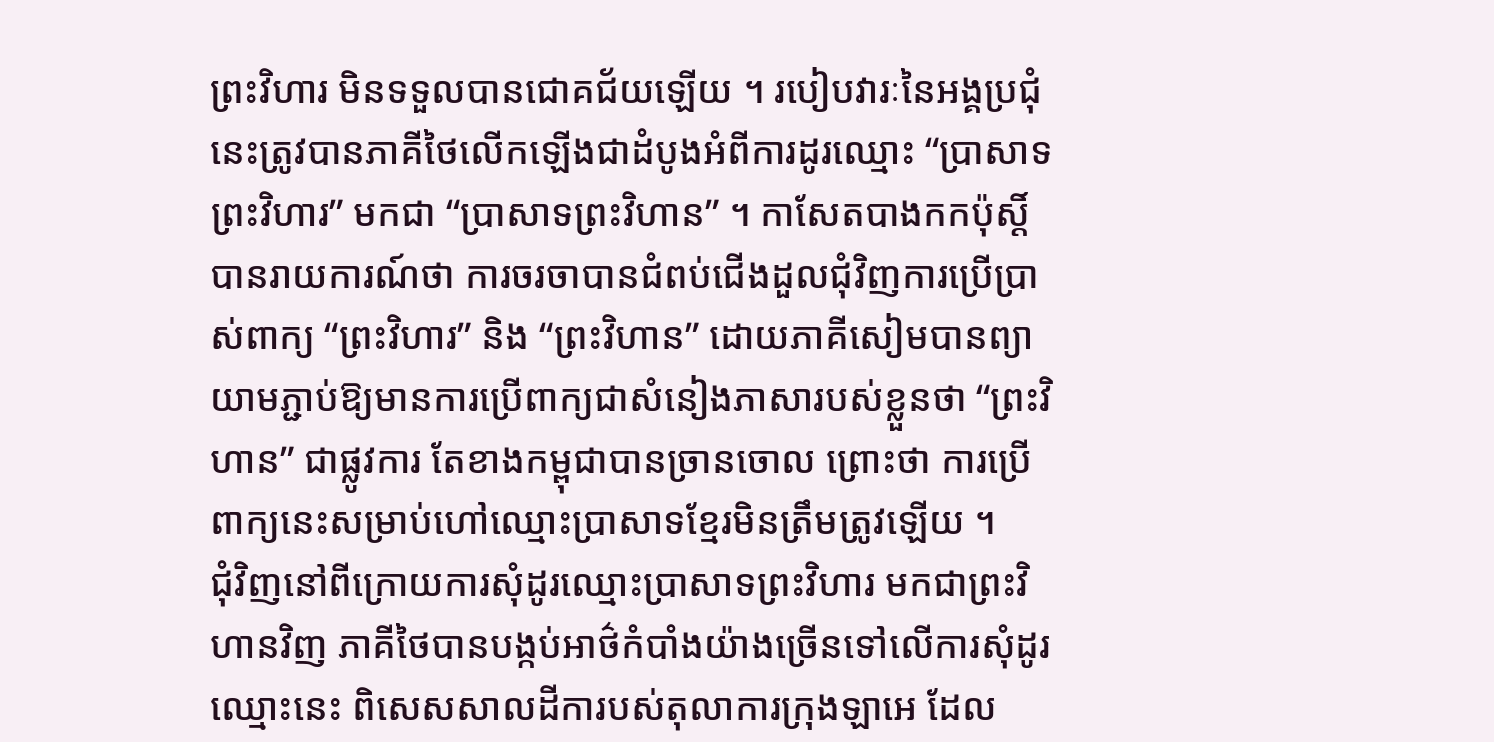ព្រះវិហារ មិនទទួលបានជោគជ័យឡើយ ។ របៀបវារៈនៃអង្គប្រជុំនេះត្រូវបានភាគីថៃលើកឡើងជាដំបូងអំពីការដូរឈ្មោះ “ប្រាសាទព្រះវិហារ” មកជា “ប្រាសាទព្រះវិហាន” ។ កាសែតបាងកកប៉ុស្ដិ៍បានរាយការណ៍ថា ការចរចាបានជំពប់ជើងដួលជុំវិញការប្រើប្រាស់ពាក្យ “ព្រះវិហារ” និង “ព្រះវិហាន” ដោយភាគីសៀមបានព្យាយាមភ្ជាប់ឱ្យមានការប្រើពាក្យជាសំនៀងភាសារបស់ខ្លួនថា “ព្រះវិហាន” ជាផ្លូវការ តែខាងកម្ពុជាបានច្រានចោល ព្រោះថា ការប្រើពាក្យនេះសម្រាប់ហៅឈ្មោះប្រាសាទខ្មែរមិនត្រឹមត្រូវឡើយ ។
ជុំវិញនៅពីក្រោយការសុំដូរឈ្មោះប្រាសាទព្រះវិហារ មកជាព្រះវិហានវិញ ភាគីថៃបានបង្កប់អាថ៌កំបាំងយ៉ាងច្រើនទៅលើការសុំដូរឈ្មោះនេះ ពិសេសសាលដីការបស់តុលាការក្រុងឡាអេ ដែល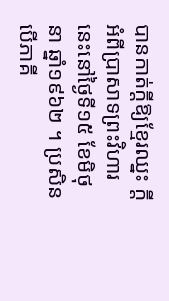បានកាត់ក្ដីឱ្យខ្មែរឈ្នះ ក្ដីអំពីប្រាសាទព្រះវិហារនេះនៅថ្ងៃទី១៥ ខែមិថុនា ឆ្នាំ១៩៦២ ។ ប្រសិនបើភាគី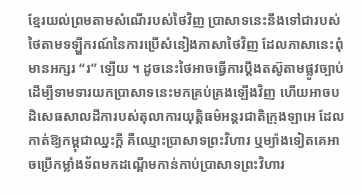ខ្មែរយល់ព្រមតាមសំណើរបស់ថៃវិញ ប្រាសាទនេះនឹងទៅជារបស់ថៃតាមទឡ្ហីករណ៍នៃការប្រើសំនៀងភាសាថៃវិញ ដែលភាសានេះពុំមានអក្សរ “រ” ឡើយ ។ ដូចនេះថៃអាចធ្វើការប្ដឹងតស៊ូតាមផ្លូវច្បាប់ដើម្បីទាមទារយកប្រាសាទនេះមកគ្រប់គ្រងឡើងវិញ ហើយអាចបដិសេធសាលដីការបស់តុលាការយុត្ដិធម៌អន្ដរជាតិក្រុងឡាអេ ដែលកាត់ឱ្យកម្ពុជាឈ្នះក្ដី គឺឈ្មោះប្រាសាទព្រះវិហារ ឬម្យ៉ាងទៀតគេអាចប្រើកម្លាំងទ័ពមកដណ្ដើមកាន់កាប់ប្រាសាទព្រះវិហារ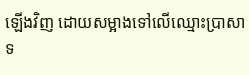ឡើងវិញ ដោយសម្អាងទៅលើឈ្មោះប្រាសាទ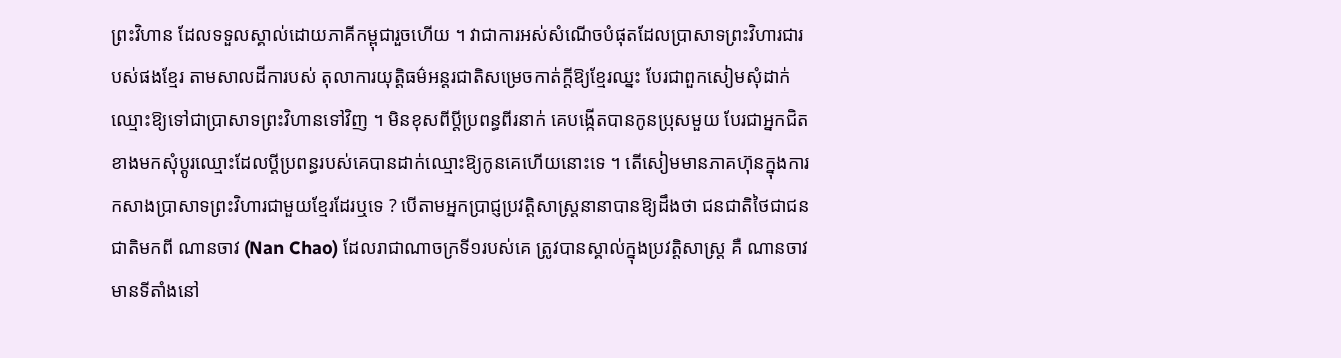ព្រះវិហាន ដែលទទួលស្គាល់ដោយភាគីកម្ពុជារួចហើយ ។ វាជាការអស់សំណើចបំផុតដែលប្រាសាទព្រះវិហារជារបស់ផងខ្មែរ តាមសាលដីការបស់ តុលាការយុត្ដិធម៌អន្ដរជាតិសម្រេចកាត់ក្ដីឱ្យខ្មែរឈ្នះ បែរជាពួកសៀមសុំដាក់ឈ្មោះឱ្យទៅជាប្រាសាទព្រះវិហានទៅវិញ ។ មិនខុសពីប្ដីប្រពន្ធពីរនាក់ គេបង្កើតបានកូនប្រុសមួយ បែរជាអ្នកជិតខាងមកសុំប្ដូរឈ្មោះដែលប្ដីប្រពន្ធរបស់គេបានដាក់ឈ្មោះឱ្យកូនគេហើយនោះទេ ។ តើសៀមមានភាគហ៊ុនក្នុងការកសាងប្រាសាទព្រះវិហារជាមួយខ្មែរដែរឬទេ ? បើតាមអ្នកប្រាជ្ញប្រវត្ដិសាស្ដ្រនានាបានឱ្យដឹងថា ជនជាតិថៃជាជនជាតិមកពី ណានចាវ (Nan Chao) ដែលរាជាណាចក្រទី១របស់គេ ត្រូវបានស្គាល់ក្នុងប្រវត្ដិសាស្ដ្រ គឺ ណានចាវ មានទីតាំងនៅ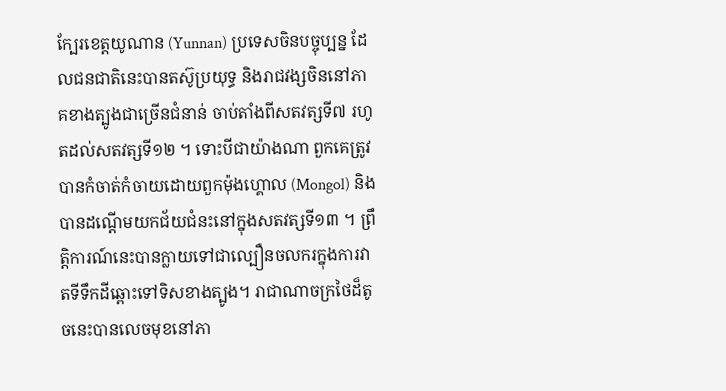ក្បែរខេត្ដយូណាន (Yunnan) ប្រទេសចិនបច្ចុប្បន្ន ដែលជនជាតិនេះបានតស៊ូប្រយុទ្ធ និងរាជវង្សចិននៅភាគខាងត្បូងជាច្រើនជំនាន់ ចាប់តាំងពីសតវត្សទី៧ រហូតដល់សតវត្សទី១២ ។ ទោះបីជាយ៉ាងណា ពួកគេត្រូវបានកំចាត់កំចាយដោយពួកម៉ុងហ្គោល (Mongol) និងបានដណ្ដើមយកជ័យជំនះនៅក្នុងសតវត្សទី១៣ ។ ព្រឹត្ដិការណ៍នេះបានក្លាយទៅជាល្បឿនចលករក្នុងការវាតទីទឹកដីឆ្ពោះទៅទិសខាងត្បូង។ រាជាណាចក្រថៃដ៏តូចនេះបានលេចមុខនៅភា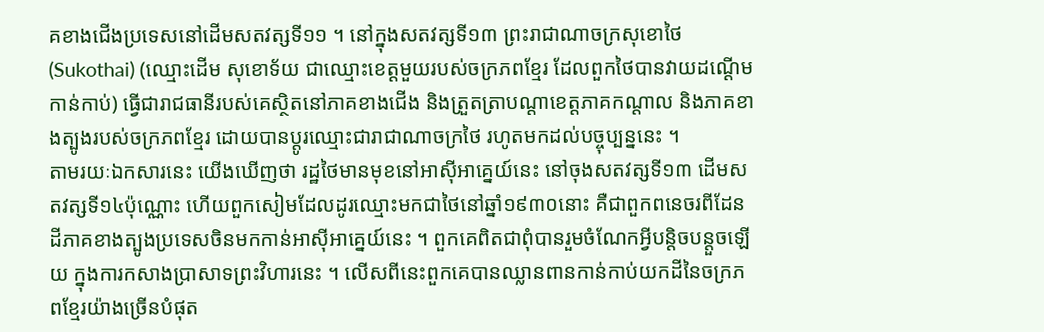គខាងជើងប្រទេសនៅដើមសតវត្សទី១១ ។ នៅក្នុងសតវត្សទី១៣ ព្រះរាជាណាចក្រសុខោថៃ (Sukothai) (ឈ្មោះដើម សុខោទ័យ ជាឈ្មោះខេត្ដមួយរបស់ចក្រភពខ្មែរ ដែលពួកថៃបានវាយដណ្ដើមកាន់កាប់) ធ្វើជារាជធានីរបស់គេស្ថិតនៅភាគខាងជើង និងត្រួតត្រាបណ្ដាខេត្ដភាគកណ្ដាល និងភាគខាងត្បូងរបស់ចក្រភពខ្មែរ ដោយបានប្ដូរឈ្មោះជារាជាណាចក្រថៃ រហូតមកដល់បច្ចុប្បន្ននេះ ។
តាមរយៈឯកសារនេះ យើងឃើញថា រដ្ឋថៃមានមុខនៅអាស៊ីអាគ្នេយ៍នេះ នៅចុងសតវត្សទី១៣ ដើមសតវត្សទី១៤ប៉ុណ្ណោះ ហើយពួកសៀមដែលដូរឈ្មោះមកជាថៃនៅឆ្នាំ១៩៣០នោះ គឺជាពួកពនេចរពីដែនដីភាគខាងត្បូងប្រទេសចិនមកកាន់អាស៊ីអាគ្នេយ៍នេះ ។ ពួកគេពិតជាពុំបានរួមចំណែកអ្វីបន្ដិចបន្ដួចឡើយ ក្នុងការកសាងប្រាសាទព្រះវិហារនេះ ។ លើសពីនេះពួកគេបានឈ្លានពានកាន់កាប់យកដីនៃចក្រភពខ្មែរយ៉ាងច្រើនបំផុត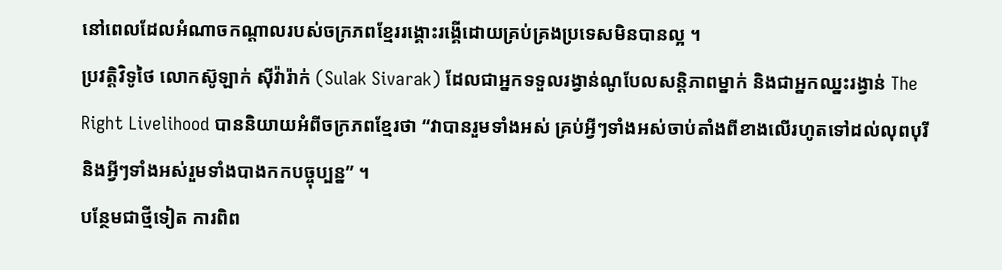នៅពេលដែលអំណាចកណ្ដាលរបស់ចក្រភពខ្មែររង្គោះរង្គើដោយគ្រប់គ្រងប្រទេសមិនបានល្អ ។
ប្រវត្ដិវិទូថៃ លោកស៊ូឡាក់ ស៊ីវ៉ារ៉ាក់ (Sulak Sivarak) ដែលជាអ្នកទទួលរង្វាន់ណូបែលសន្ដិភាពម្នាក់ និងជាអ្នកឈ្នះរង្វាន់ The Right Livelihood បាននិយាយអំពីចក្រភពខ្មែរថា “វាបានរួមទាំងអស់ គ្រប់អ្វីៗទាំងអស់ចាប់តាំងពីខាងលើរហូតទៅដល់លុពបុរី និងអ្វីៗទាំងអស់រួមទាំងបាងកកបច្ចុប្បន្ន” ។
បន្ថែមជាថ្មីទៀត ការពិព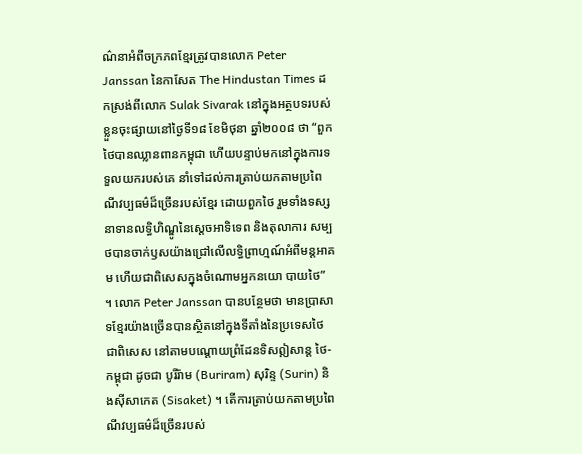ណ៌នាអំពីចក្រភពខ្មែរត្រូវបានលោក Peter Janssan នៃកាសែត The Hindustan Times ដកស្រង់ពីលោក Sulak Sivarak នៅក្នុងអត្ថបទរបស់ខ្លួនចុះផ្សាយនៅថ្ងៃទី១៨ ខែមិថុនា ឆ្នាំ២០០៨ ថា “ពួកថៃបានឈ្លានពានកម្ពុជា ហើយបន្ទាប់មកនៅក្នុងការទទួលយករបស់គេ នាំទៅដល់ការត្រាប់យកតាមប្រពៃណីវប្បធម៌ដ៏ច្រើនរបស់ខ្មែរ ដោយពួកថៃ រួមទាំងទស្សនាទានលទ្ធិហិណ្ឌូនៃស្ដេចអាទិទេព និងតុលាការ សម្បថបានចាក់ឫសយ៉ាងជ្រៅលើលទ្ធិព្រាហ្មណ៍អំពីមន្ដអាគម ហើយជាពិសេសក្នុងចំណោមអ្នកនយោ បាយថៃ” ។ លោក Peter Janssan បានបន្ថែមថា មានប្រាសាទខ្មែរយ៉ាងច្រើនបានស្ថិតនៅក្នុងទីតាំងនៃប្រទេសថៃ ជាពិសេស នៅតាមបណ្ដោយព្រំដែនទិសឦសាន្ដ ថៃ-កម្ពុជា ដូចជា បូរីរ៉ាម (Buriram) សុរិន្ទ (Surin) និងស៊ីសាកេត (Sisaket) ។ តើការត្រាប់យកតាមប្រពៃណីវប្បធម៌ដ៏ច្រើនរបស់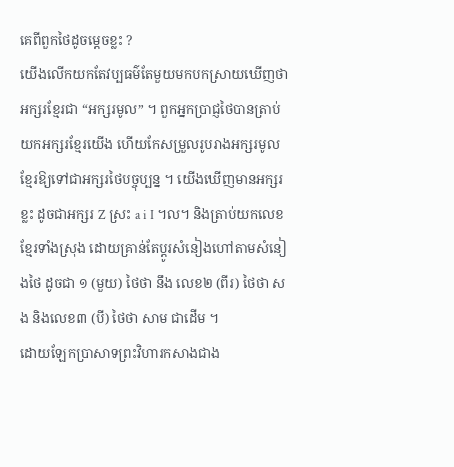គេពីពួកថៃដូចម្ដេចខ្លះ ?
យើងលើកយកតែវប្បធម៌តែមួយមកបកស្រាយឃើញថា អក្សរខ្មែរជា “អក្សរមូល” ។ ពួកអ្នកប្រាជ្ញថៃបានត្រាប់យកអក្សរខ្មែរយើង ហើយកែសម្រួលរូបរាងអក្សរមូលខ្មែរឱ្យទៅជាអក្សរថៃបច្ចុប្បន្ន ។ យើងឃើញមានអក្សរខ្លះ ដូចជាអក្សរ Z ស្រះ a i I ។ល។ និងត្រាប់យកលេខខ្មែរទាំងស្រុង ដោយគ្រាន់តែប្ដូរសំនៀងហៅតាមសំនៀងថៃ ដូចជា ១ (មួយ) ថៃថា នឹង លេខ២ (ពីរ) ថៃថា សង និងលេខ៣ (បី) ថៃថា សាម ជាដើម ។
ដោយឡែកប្រាសាទព្រះវិហារកសាងជាង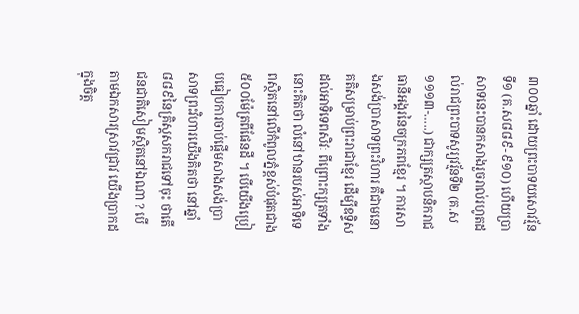៣០០ឆ្នាំ ដោយព្រះបាទយសោវរ្ម័នទី១ (គ.ស៨៨៩-៩១០) ហើយប្រាសាទនេះបានកសាងរួចរាល់រហូតដល់រាជព្រះបាទសូរ្យវរ្ម័នទី២ (គ.ស១១១៣-…..) ជាក្សត្រស្ថាបនិករាជធានីអង្គរនៃចក្រភពខ្មែរ ។ ការសាងសង់ប្រាសាទព្រះវិហារ គឺជាមនោគតិសម្រាប់ព្រះរាជាខ្មែរ ដើម្បីឧទ្ទិសដល់អាទិទេពសិវៈ ពីព្រោះក្សត្រទាំងនោះគិតថា លំនៅឋានរបស់អាទិទេពស្ថិតនៅលើកំពូលភ្នំខ្ពស់បំផុតជាង៥០០ម៉ែត្រពីផែនដី ។ បើយើងប្រៀបធៀបការចាប់ផ្ដើមសាងសង់ប្រាសាទព្រះវិហារយើងគិតថា នៅឆ្នាំ៨៨៩នៃគ្រិស្ដសករាជទៅចុះ ថាតើជនជាតិសៀមស្ថិតនៅឯណា ? បើតាមឯកសារស្រាវជ្រាវ យើងប្រាកដក្នុងចិត្ដ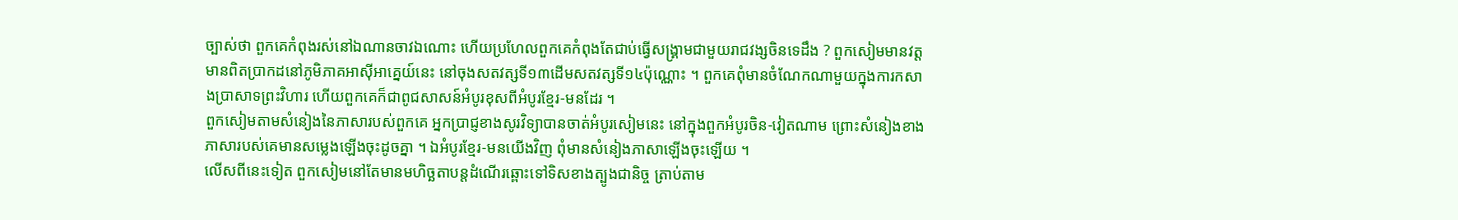ច្បាស់ថា ពួកគេកំពុងរស់នៅឯណានចាវឯណោះ ហើយប្រហែលពួកគេកំពុងតែជាប់ធ្វើសង្គ្រាមជាមួយរាជវង្សចិនទេដឹង ? ពួកសៀមមានវត្ដមានពិតប្រាកដនៅភូមិភាគអាស៊ីអាគ្នេយ៍នេះ នៅចុងសតវត្សទី១៣ដើមសតវត្សទី១៤ប៉ុណ្ណោះ ។ ពួកគេពុំមានចំណែកណាមួយក្នុងការកសាងប្រាសាទព្រះវិហារ ហើយពួកគេក៏ជាពូជសាសន៍អំបូរខុសពីអំបូរខ្មែរ-មនដែរ ។
ពួកសៀមតាមសំនៀងនៃភាសារបស់ពួកគេ អ្នកប្រាជ្ញខាងសូរវិទ្យាបានចាត់អំបូរសៀមនេះ នៅក្នុងពួកអំបូរចិន-វៀតណាម ព្រោះសំនៀងខាងភាសារបស់គេមានសម្លេងឡើងចុះដូចគ្នា ។ ឯអំបូរខ្មែរ-មនយើងវិញ ពុំមានសំនៀងភាសាឡើងចុះឡើយ ។
លើសពីនេះទៀត ពួកសៀមនៅតែមានមហិច្ឆតាបន្ដដំណើរឆ្ពោះទៅទិសខាងត្បូងជានិច្ច ត្រាប់តាម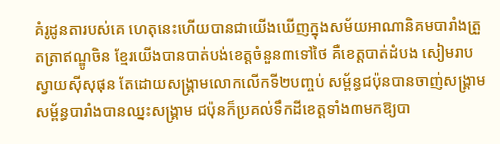គំរូដូនតារបស់គេ ហេតុនេះហើយបានជាយើងឃើញក្នុងសម័យអាណានិគមបារាំងត្រួតត្រាឥណ្ឌូចិន ខ្មែរយើងបានបាត់បង់ខេត្ដចំនួន៣ទៅថៃ គឺខេត្ដបាត់ដំបង សៀមរាប ស្វាយស៊ីសុផុន តែដោយសង្គ្រាមលោកលើកទី២បញ្ចប់ សម្ព័ន្ធជប៉ុនបានចាញ់សង្គ្រាម សម្ព័ន្ធបារាំងបានឈ្នះសង្គ្រាម ជប៉ុនក៏ប្រគល់ទឹកដីខេត្ដទាំង៣មកឱ្យបា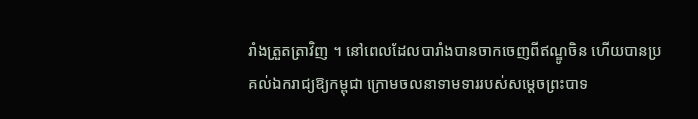រាំងត្រួតត្រាវិញ ។ នៅពេលដែលបារាំងបានចាកចេញពីឥណ្ឌូចិន ហើយបានប្រគល់ឯករាជ្យឱ្យកម្ពុជា ក្រោមចលនាទាមទាររបស់សម្ដេចព្រះបាទ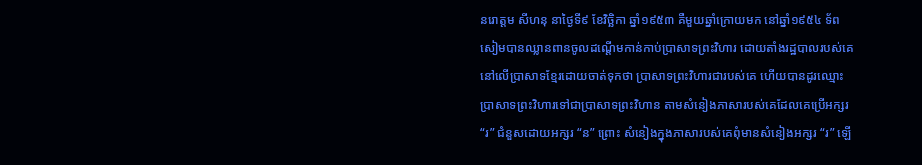នរោត្ដម សីហនុ នាថ្ងៃទី៩ ខែវិច្ឆិកា ឆ្នាំ១៩៥៣ គឺមួយឆ្នាំក្រោយមក នៅឆ្នាំ១៩៥៤ ទ័ពសៀមបានឈ្លានពានចូលដណ្ដើមកាន់កាប់ប្រាសាទព្រះវិហារ ដោយតាំងរដ្ឋបាលរបស់គេនៅលើប្រាសាទខ្មែរដោយចាត់ទុកថា ប្រាសាទព្រះវិហារជារបស់គេ ហើយបានដូរឈ្មោះប្រាសាទព្រះវិហារទៅជាប្រាសាទព្រះវិហាន តាមសំនៀងភាសារបស់គេដែលគេប្រើអក្សរ “រ” ជំនួសដោយអក្សរ “ន” ព្រោះ សំនៀងក្នុងភាសារបស់គេពុំមានសំនៀងអក្សរ “រ” ឡើ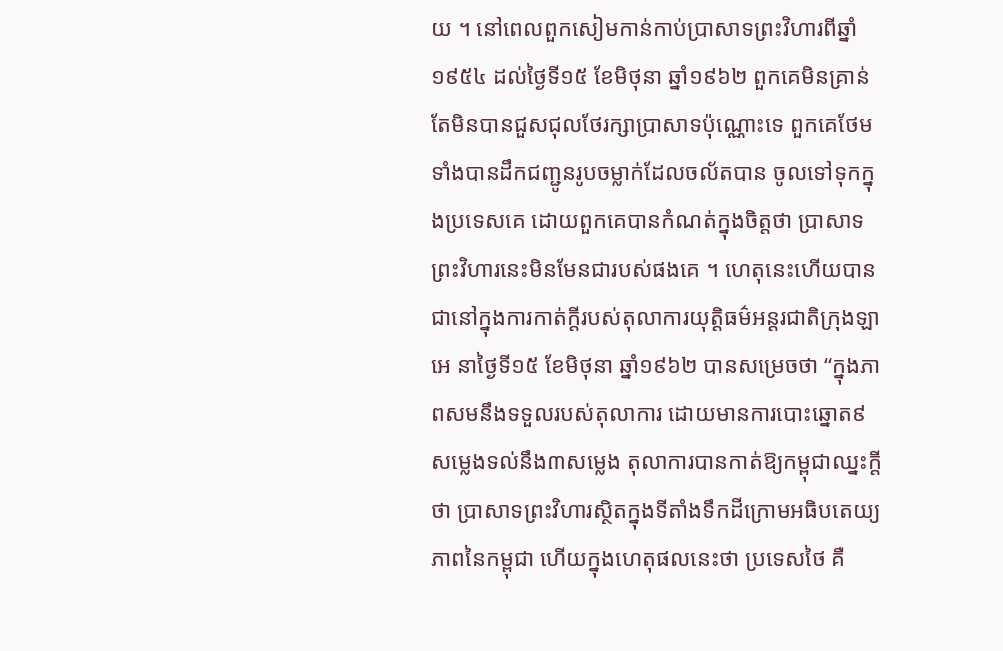យ ។ នៅពេលពួកសៀមកាន់កាប់ប្រាសាទព្រះវិហារពីឆ្នាំ១៩៥៤ ដល់ថ្ងៃទី១៥ ខែមិថុនា ឆ្នាំ១៩៦២ ពួកគេមិនគ្រាន់តែមិនបានជួសជុលថែរក្សាប្រាសាទប៉ុណ្ណោះទេ ពួកគេថែមទាំងបានដឹកជញ្ជូនរូបចម្លាក់ដែលចល័តបាន ចូលទៅទុកក្នុងប្រទេសគេ ដោយពួកគេបានកំណត់ក្នុងចិត្ដថា ប្រាសាទព្រះវិហារនេះមិនមែនជារបស់ផងគេ ។ ហេតុនេះហើយបានជានៅក្នុងការកាត់ក្ដីរបស់តុលាការយុត្ដិធម៌អន្ដរជាតិក្រុងឡាអេ នាថ្ងៃទី១៥ ខែមិថុនា ឆ្នាំ១៩៦២ បានសម្រេចថា “ក្នុងភាពសមនឹងទទួលរបស់តុលាការ ដោយមានការបោះឆ្នោត៩សម្លេងទល់នឹង៣សម្លេង តុលាការបានកាត់ឱ្យកម្ពុជាឈ្នះក្ដីថា ប្រាសាទព្រះវិហារស្ថិតក្នុងទីតាំងទឹកដីក្រោមអធិបតេយ្យភាពនៃកម្ពុជា ហើយក្នុងហេតុផលនេះថា ប្រទេសថៃ គឺ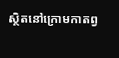ស្ថិតនៅក្រោមកាតព្វ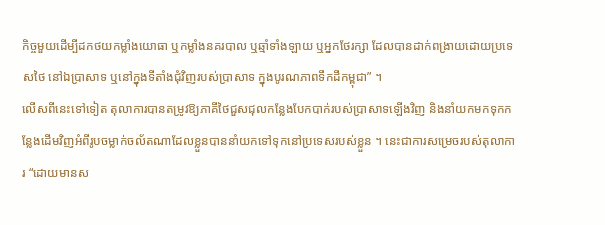កិច្ចមួយដើម្បីដកថយកម្លាំងយោធា ឬកម្លាំងនគរបាល ឬឆ្មាំទាំងឡាយ ឬអ្នកថែរក្សា ដែលបានដាក់ពង្រាយដោយប្រទេសថៃ នៅឯប្រាសាទ ឬនៅក្នុងទីតាំងជុំវិញរបស់ប្រាសាទ ក្នុងបូរណភាពទឹកដីកម្ពុជា” ។
លើសពីនេះទៅទៀត តុលាការបានតម្រូវឱ្យភាគីថៃជួសជុលកន្លែងបែកបាក់របស់ប្រាសាទឡើងវិញ និងនាំយកមកទុកកន្លែងដើមវិញអំពីរូបចម្លាក់ចល័តណាដែលខ្លួនបាននាំយកទៅទុកនៅប្រទេសរបស់ខ្លួន ។ នេះជាការសម្រេចរបស់តុលាការ “ដោយមានស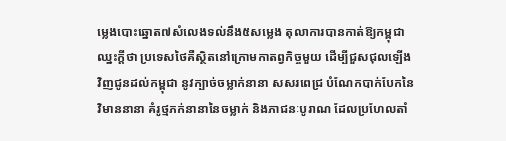ម្លេងបោះឆ្នោត៧សំលេងទល់នឹង៥សម្លេង តុលាការបានកាត់ឱ្យកម្ពុជាឈ្នះក្ដីថា ប្រទេសថៃគឺស្ថិតនៅក្រោមកាតព្វកិច្ចមួយ ដើម្បីជួសជុលឡើងវិញជូនដល់កម្ពុជា នូវក្បាច់ចម្លាក់នានា សសរពេជ្រ បំណែកបាក់បែកនៃវិមាននានា គំរូថ្មភក់នានានៃចម្លាក់ និងភាជនៈបូរាណ ដែលប្រហែលតាំ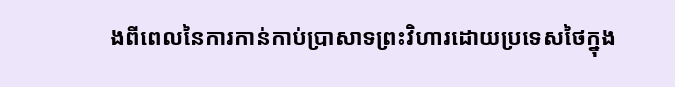ងពីពេលនៃការកាន់កាប់ប្រាសាទព្រះវិហារដោយប្រទេសថៃក្នុង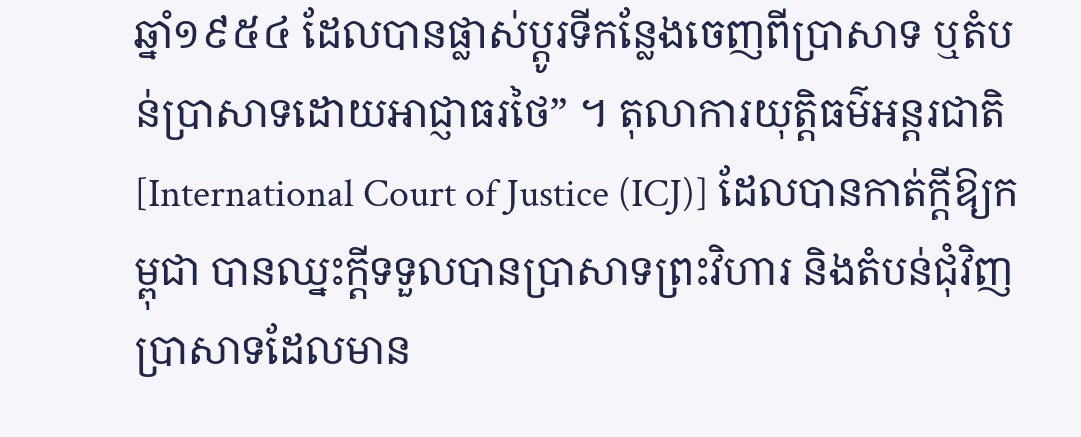ឆ្នាំ១៩៥៤ ដែលបានផ្លាស់ប្ដូរទីកន្លែងចេញពីប្រាសាទ ឬតំបន់ប្រាសាទដោយអាជ្ញាធរថៃ” ។ តុលាការយុត្ដិធម៌អន្ដរជាតិ [International Court of Justice (ICJ)] ដែលបានកាត់ក្ដីឱ្យកម្ពុជា បានឈ្នះក្ដីទទួលបានប្រាសាទព្រះវិហារ និងតំបន់ជុំវិញប្រាសាទដែលមាន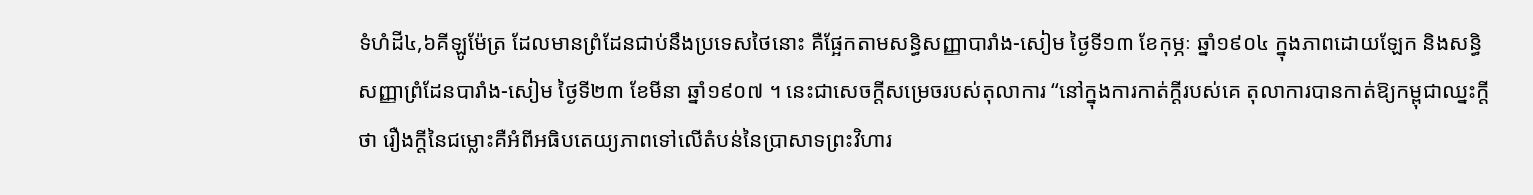ទំហំដី៤,៦គីឡូម៉ែត្រ ដែលមានព្រំដែនជាប់នឹងប្រទេសថៃនោះ គឺផ្អែកតាមសន្ធិសញ្ញាបារាំង-សៀម ថ្ងៃទី១៣ ខែកុម្ភៈ ឆ្នាំ១៩០៤ ក្នុងភាពដោយឡែក និងសន្ធិសញ្ញាព្រំដែនបារាំង-សៀម ថ្ងៃទី២៣ ខែមីនា ឆ្នាំ១៩០៧ ។ នេះជាសេចក្ដីសម្រេចរបស់តុលាការ “នៅក្នុងការកាត់ក្ដីរបស់គេ តុលាការបានកាត់ឱ្យកម្ពុជាឈ្នះក្ដីថា រឿងក្ដីនៃជម្លោះគឺអំពីអធិបតេយ្យភាពទៅលើតំបន់នៃប្រាសាទព្រះវិហារ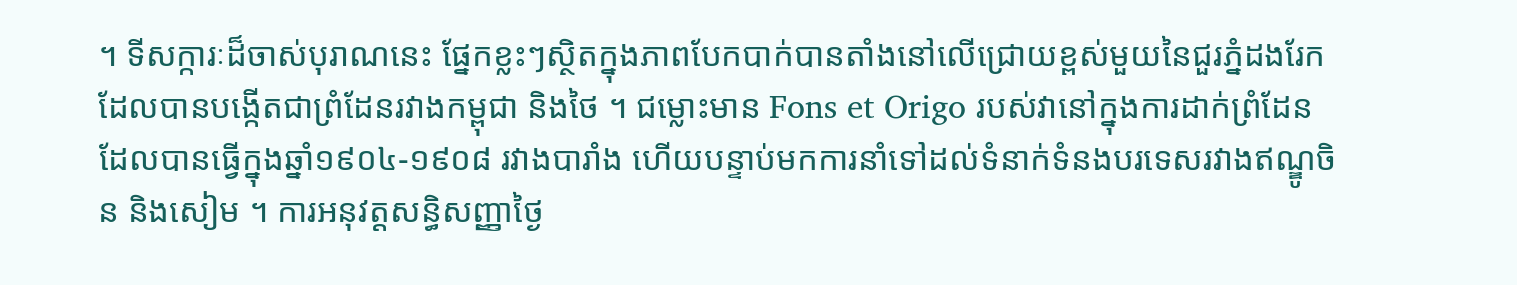។ ទីសក្ការៈដ៏ចាស់បុរាណនេះ ផ្នែកខ្លះៗស្ថិតក្នុងភាពបែកបាក់បានតាំងនៅលើជ្រោយខ្ពស់មួយនៃជួរភ្នំដងរែក ដែលបានបង្កើតជាព្រំដែនរវាងកម្ពុជា និងថៃ ។ ជម្លោះមាន Fons et Origo របស់វានៅក្នុងការដាក់ព្រំដែន ដែលបានធ្វើក្នុងឆ្នាំ១៩០៤-១៩០៨ រវាងបារាំង ហើយបន្ទាប់មកការនាំទៅដល់ទំនាក់ទំនងបរទេសរវាងឥណ្ឌូចិន និងសៀម ។ ការអនុវត្ដសន្ធិសញ្ញាថ្ងៃ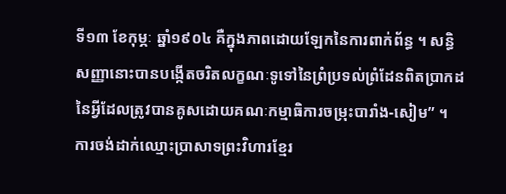ទី១៣ ខែកុម្ភៈ ឆ្នាំ១៩០៤ គឺក្នុងភាពដោយឡែកនៃការពាក់ព័ន្ធ ។ សន្ធិសញ្ញានោះបានបង្កើតចរិតលក្ខណៈទូទៅនៃព្រំប្រទល់ព្រំដែនពិតប្រាកដ នៃអ្វីដែលត្រូវបានគូសដោយគណៈកម្មាធិការចម្រុះបារាំង-សៀម” ។
ការចង់ដាក់ឈ្មោះប្រាសាទព្រះវិហារខ្មែរ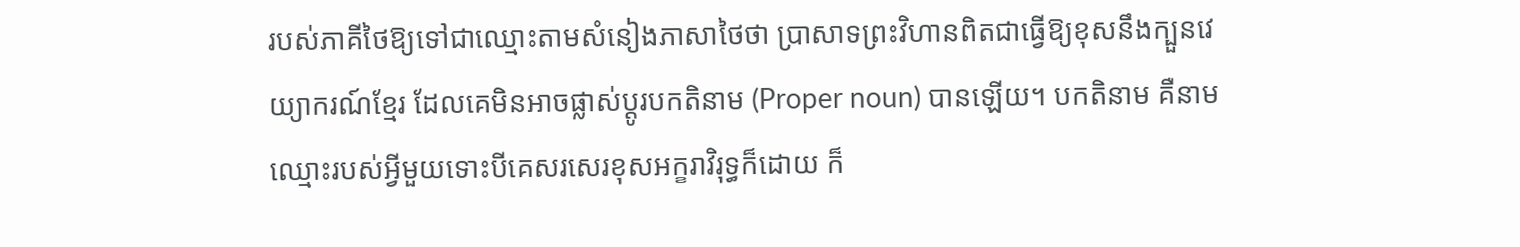របស់ភាគីថៃឱ្យទៅជាឈ្មោះតាមសំនៀងភាសាថៃថា ប្រាសាទព្រះវិហានពិតជាធ្វើឱ្យខុសនឹងក្បួនវេយ្យាករណ៍ខ្មែរ ដែលគេមិនអាចផ្លាស់ប្ដូរបកតិនាម (Proper noun) បានឡើយ។ បកតិនាម គឺនាមឈ្មោះរបស់អ្វីមួយទោះបីគេសរសេរខុសអក្ខរាវិរុទ្ធក៏ដោយ ក៏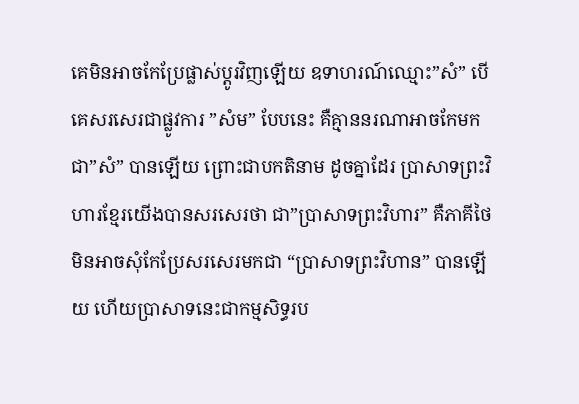គេមិនអាចកែប្រែផ្លាស់ប្ដូរវិញឡើយ ឧទាហរណ៍ឈ្មោះ”សំ” បើគេសរសេរជាផ្លូវការ ”សំម” បែបនេះ គឺគ្មាននរណាអាចកែមកជា”សំ” បានឡើយ ព្រោះជាបកតិនាម ដូចគ្នាដែរ ប្រាសាទព្រះវិហារខ្មែរយើងបានសរសេរថា ជា”ប្រាសាទព្រះវិហារ” គឺភាគីថៃមិនអាចសុំកែប្រែសរសេរមកជា “ប្រាសាទព្រះវិហាន” បានឡើយ ហើយប្រាសាទនេះជាកម្មសិទ្ធរប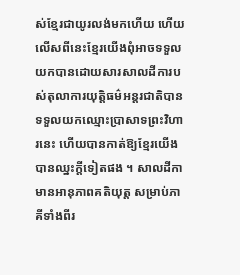ស់ខ្មែរជាយូរលង់មកហើយ ហើយលើសពីនេះខ្មែរយើងពុំអាចទទួលយកបានដោយសារសាលដីការបស់តុលាការយុត្ដិធម៌អន្ដរជាតិបានទទួលយកឈ្មោះប្រាសាទព្រះវិហារនេះ ហើយបានកាត់ឱ្យខ្មែរយើងបានឈ្នះក្ដីទៀតផង ។ សាលដីកាមានអានុភាពគតិយុត្ដ សម្រាប់ភាគីទាំងពីរ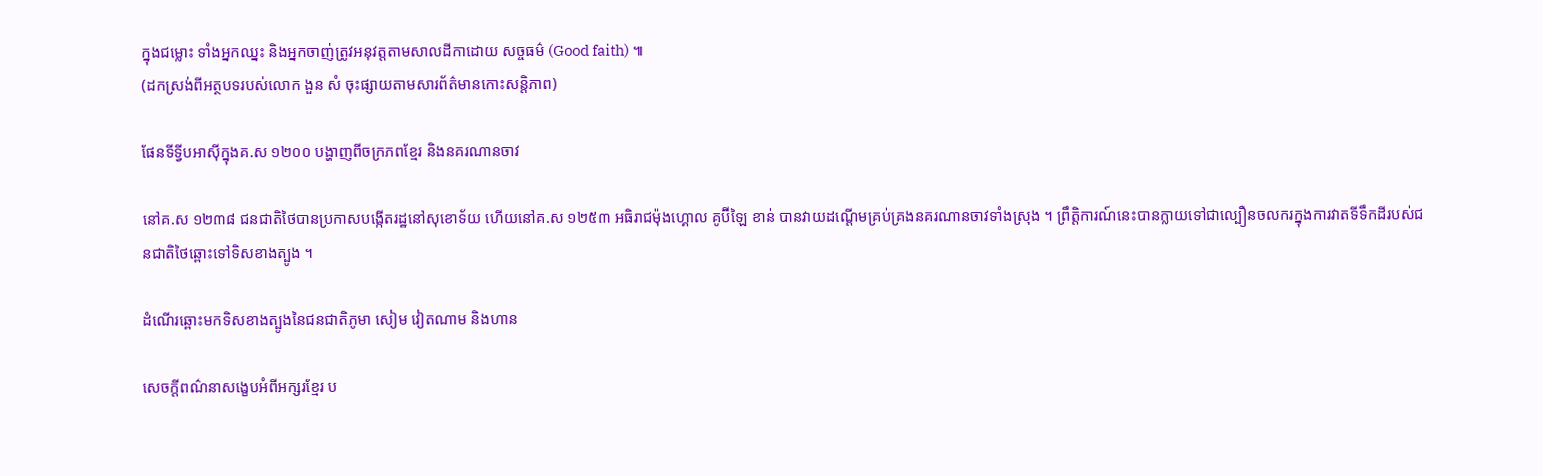ក្នុងជម្លោះ ទាំងអ្នកឈ្នះ និងអ្នកចាញ់ត្រូវអនុវត្ដតាមសាលដីកាដោយ សច្ចធម៌ (Good faith) ៕
(ដកស្រង់ពីអត្ថបទរបស់លោក ងួន សំ ចុះផ្សាយតាមសារព័ត៌មានកោះសន្តិភាព)

ផែនទីទ្វីបអាស៊ីក្នុងគ.ស ១២០០ បង្ហាញពីចក្រភពខ្មែរ និងនគរណានចាវ

នៅគ.ស ១២៣៨ ជនជាតិថៃបានប្រកាសបង្កើតរដ្ឋនៅសុខោទ័យ ហើយនៅគ.ស ១២៥៣ អធិរាជម៉ុងហ្គោល គូប៊ីឡៃ ខាន់ បានវាយដណ្ដើមគ្រប់គ្រងនគរណានចាវទាំងស្រុង ។ ព្រឹត្ដិការណ៍នេះបានក្លាយទៅជាល្បឿនចលករក្នុងការវាតទីទឹកដីរបស់ជនជាតិថៃឆ្ពោះទៅទិសខាងត្បូង ។

ដំណើរឆ្ពោះមកទិសខាងត្បូងនៃជនជាតិភូមា សៀម វៀតណាម និងហាន

សេចក្ដីពណ៌នាសង្ខេបអំពីអក្សរខ្មែរ ប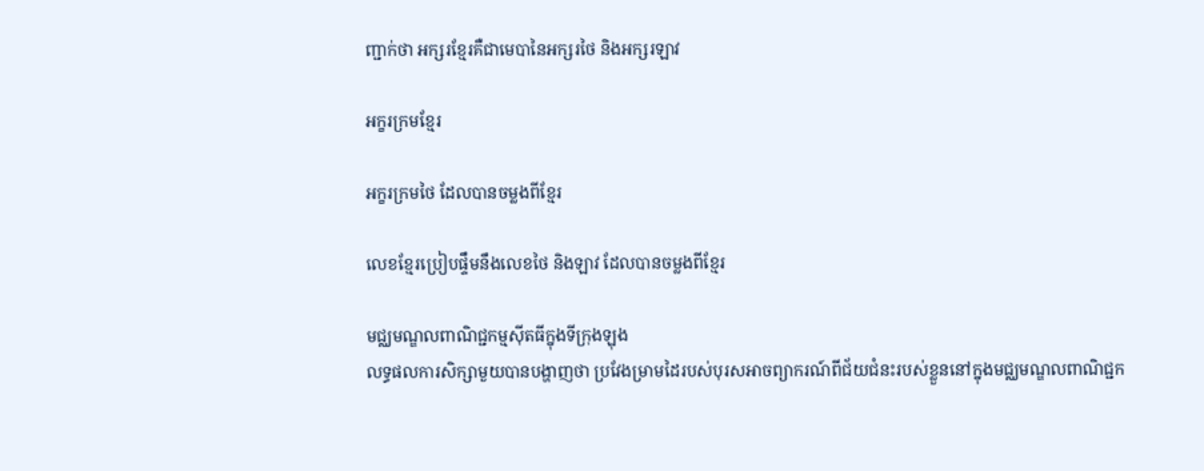ញ្ជាក់ថា អក្សរខ្មែរគឺជាមេបានៃអក្សរថៃ និងអក្សរឡាវ

អក្ខរក្រមខ្មែរ

អក្ខរក្រមថៃ ដែលបានចម្លងពីខ្មែរ

លេខខ្មែរប្រៀបផ្ទឹមនឹងលេខថៃ និងឡាវ ដែលបានចម្លងពីខ្មែរ

មជ្ឈមណ្ឌលពាណិជ្ជកម្មស៊ីតធីក្នុងទីក្រុងឡុង
លទ្ធផលការសិក្សាមួយបានបង្ហាញថា ប្រវែងម្រាមដៃរបស់បុរសអាចព្យាករណ៍ពីជ័យជំនះរបស់ខ្លួននៅក្នុងមជ្ឈមណ្ឌលពាណិជ្ជក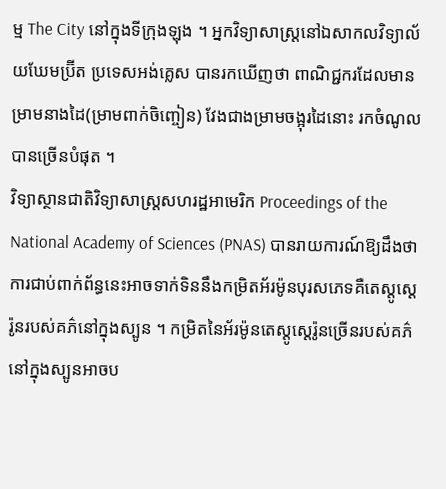ម្ម The City នៅក្នុងទីក្រុងឡុង ។ អ្នកវិទ្យាសាស្ដ្រនៅឯសាកលវិទ្យាល័យឃែមប្រ៊ីត ប្រទេសអង់គ្លេស បានរកឃើញថា ពាណិជ្ជករដែលមានម្រាមនាងដៃ(ម្រាមពាក់ចិញ្ចៀន) វែងជាងម្រាមចង្អុរដៃនោះ រកចំណូលបានច្រើនបំផុត ។
វិទ្យាស្ថានជាតិវិទ្យាសាស្ដ្រសហរដ្ឋអាមេរិក Proceedings of the National Academy of Sciences (PNAS) បានរាយការណ៍ឱ្យដឹងថា ការជាប់ពាក់ព័ន្ធនេះអាចទាក់ទិននឹងកម្រិតអ័រម៉ូនបុរសភេទគឺតេស្ដូស្ដេរ៉ូនរបស់គភ៌នៅក្នុងស្បូន ។ កម្រិតនៃអ័រម៉ូនតេស្ដូស្ដេរ៉ូនច្រើនរបស់គភ៌នៅក្នុងស្បូនអាចប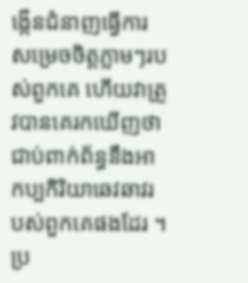ង្កើនជំនាញធ្វើការសម្រេចចិត្ដភ្លាមៗរបស់ពួកគេ ហើយវាត្រូវបានគេរកឃើញថា ជាប់ពាក់ព័ន្ធនឹងអាកប្បកិរិយាឆេវឆាវរបស់ពួកគេផងដែរ ។
ប្រ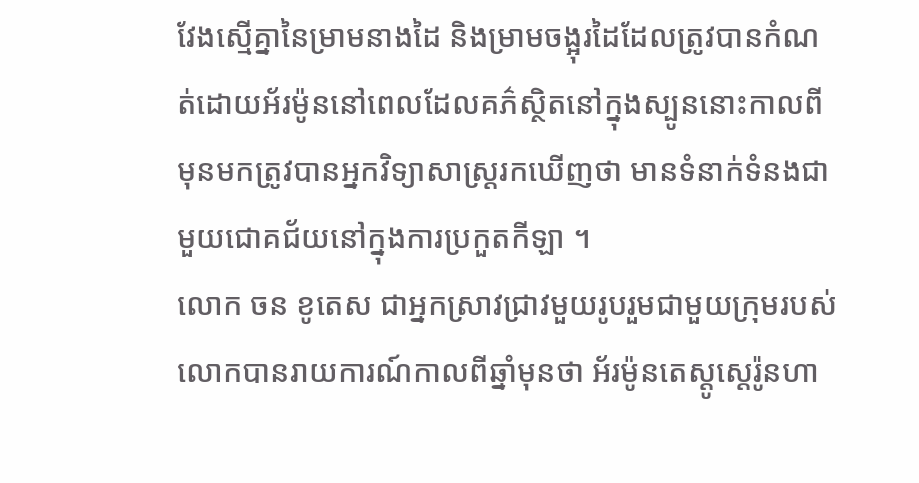វែងស្មើគ្នានៃម្រាមនាងដៃ និងម្រាមចង្អុរដៃដែលត្រូវបានកំណត់ដោយអ័រម៉ូននៅពេលដែលគភ៌ស្ថិតនៅក្នុងស្បូននោះកាលពីមុនមកត្រូវបានអ្នកវិទ្យាសាស្ដ្ររកឃើញថា មានទំនាក់ទំនងជាមួយជោគជ័យនៅក្នុងការប្រកួតកីឡា ។
លោក ចន ខូតេស ជាអ្នកស្រាវជ្រាវមួយរូបរួមជាមួយក្រុមរបស់លោកបានរាយការណ៍កាលពីឆ្នាំមុនថា អ័រម៉ូនតេស្ដូស្ដេរ៉ូនហា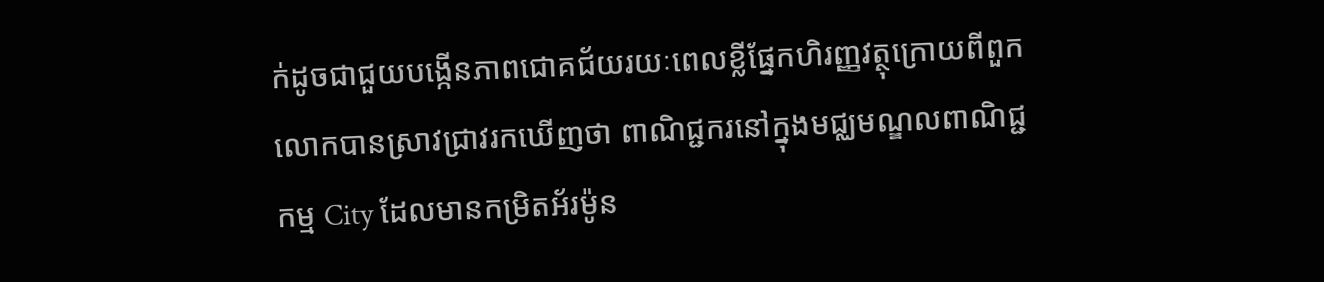ក់ដូចជាជួយបង្កើនភាពជោគជ័យរយៈពេលខ្លីផ្នែកហិរញ្ញវត្ថុក្រោយពីពួកលោកបានស្រាវជ្រាវរកឃើញថា ពាណិជ្ជករនៅក្នុងមជ្ឈមណ្ឌលពាណិជ្ជកម្ម City ដែលមានកម្រិតអ័រម៉ូន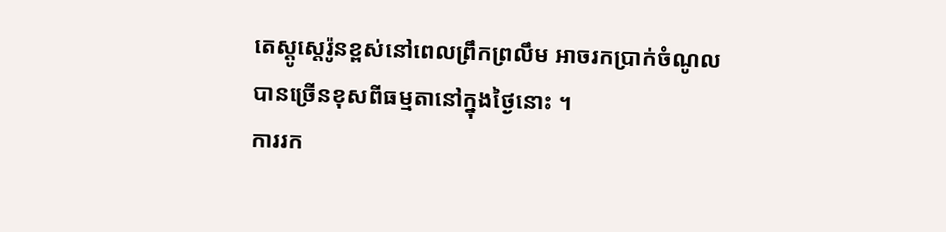តេស្ដូស្ដេរ៉ូនខ្ពស់នៅពេលព្រឹកព្រលឹម អាចរកប្រាក់ចំណូលបានច្រើនខុសពីធម្មតានៅក្នុងថ្ងៃនោះ ។
ការរក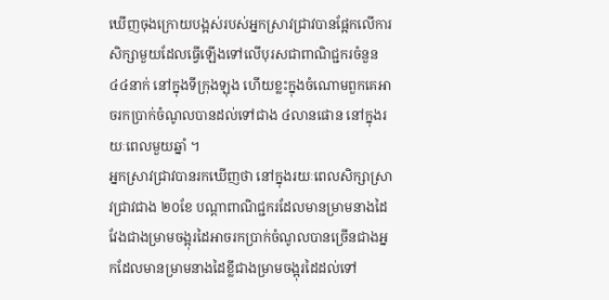ឃើញចុងក្រោយបង្អស់របស់អ្នកស្រាវជ្រាវបានផ្អែកលើការសិក្សាមួយដែលធ្វើឡើងទៅលើបុរសជាពាណិជ្ជករចំនួន ៤៤នាក់ នៅក្នុងទីក្រុងឡុង ហើយខ្លះក្នុងចំណោមពួកគេអាចរកប្រាក់ចំណូលបានដល់ទៅជាង ៤លានផោន នៅក្នុងរយៈពេលមួយឆ្នាំ ។
អ្នកស្រាវជ្រាវបានរកឃើញថា នៅក្នុងរយៈពេលសិក្សាស្រាវជ្រាវជាង ២០ខែ បណ្ដាពាណិជ្ជករដែលមានម្រាមនាងដៃវែងជាងម្រាមចង្អុរដៃអាចរកប្រាក់ចំណូលបានច្រើនជាងអ្នកដែលមានម្រាមនាងដៃខ្លីជាងម្រាមចង្អុរដៃដល់ទៅ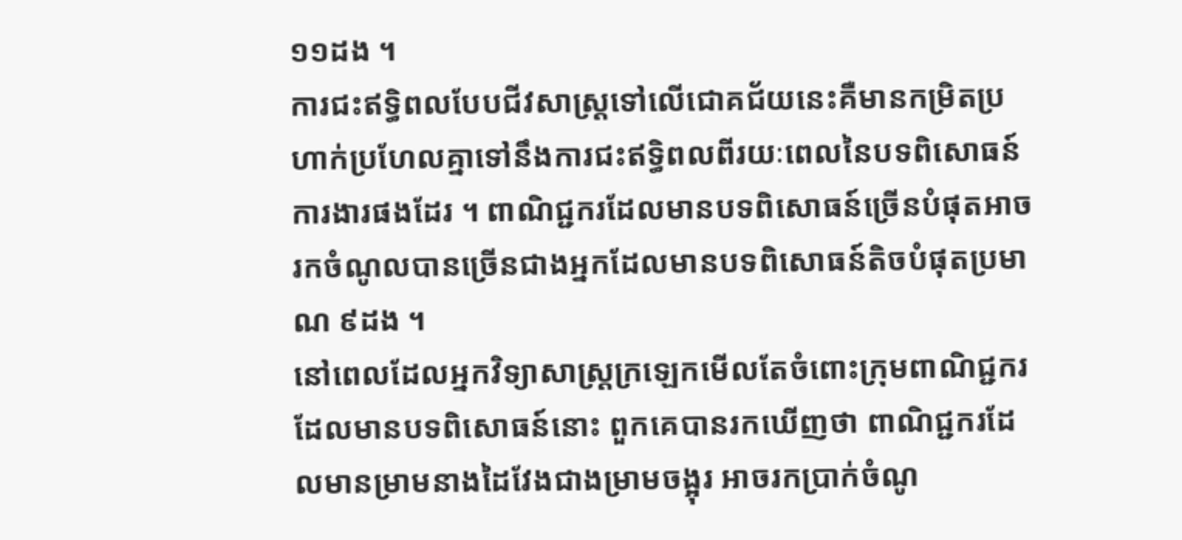១១ដង ។
ការជះឥទ្ធិពលបែបជីវសាស្ដ្រទៅលើជោគជ័យនេះគឺមានកម្រិតប្រហាក់ប្រហែលគ្នាទៅនឹងការជះឥទ្ធិពលពីរយៈពេលនៃបទពិសោធន៍ការងារផងដែរ ។ ពាណិជ្ជករដែលមានបទពិសោធន៍ច្រើនបំផុតអាចរកចំណូលបានច្រើនជាងអ្នកដែលមានបទពិសោធន៍តិចបំផុតប្រមាណ ៩ដង ។
នៅពេលដែលអ្នកវិទ្យាសាស្ដ្រក្រឡេកមើលតែចំពោះក្រុមពាណិជ្ជករដែលមានបទពិសោធន៍នោះ ពួកគេបានរកឃើញថា ពាណិជ្ជករដែលមានម្រាមនាងដៃវែងជាងម្រាមចង្អុរ អាចរកប្រាក់ចំណូ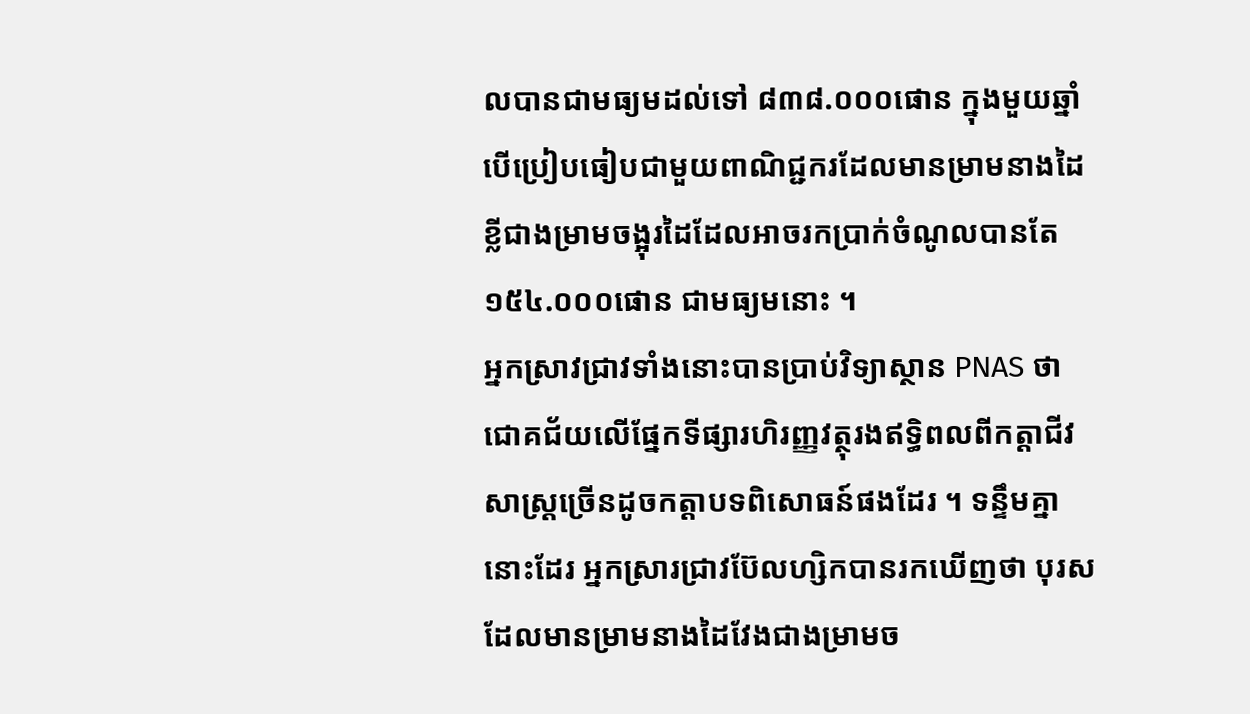លបានជាមធ្យមដល់ទៅ ៨៣៨.០០០ផោន ក្នុងមួយឆ្នាំ បើប្រៀបធៀបជាមួយពាណិជ្ជករដែលមានម្រាមនាងដៃខ្លីជាងម្រាមចង្អុរដៃដែលអាចរកប្រាក់ចំណូលបានតែ ១៥៤.០០០ផោន ជាមធ្យមនោះ ។
អ្នកស្រាវជ្រាវទាំងនោះបានប្រាប់វិទ្យាស្ថាន PNAS ថា ជោគជ័យលើផ្នែកទីផ្សារហិរញ្ញវត្ថុរងឥទ្ធិពលពីកត្ដាជីវសាស្ដ្រច្រើនដូចកត្ដាបទពិសោធន៍ផងដែរ ។ ទន្ទឹមគ្នានោះដែរ អ្នកស្រារជ្រាវប៊ែលហ្សិកបានរកឃើញថា បុរសដែលមានម្រាមនាងដៃវែងជាងម្រាមច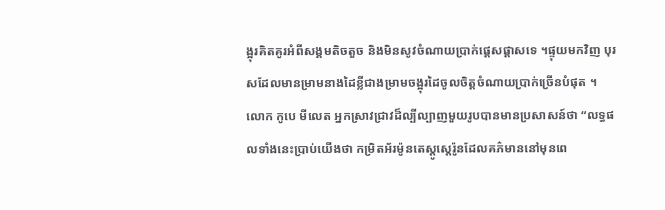ង្អុរគិតគូរអំពីសង្គមតិចតួច និងមិនសូវចំណាយប្រាក់ផ្ដេសផ្ដាសទេ ។ផ្ទុយមកវិញ បុរសដែលមានម្រាមនាងដៃខ្លីជាងម្រាមចង្អុរដៃចូលចិត្ដចំណាយប្រាក់ច្រើនបំផុត ។
លោក កូបេ មីលេត អ្នកស្រាវជ្រាវដ៏ល្បីល្បាញមួយរូបបានមានប្រសាសន៍ថា “លទ្ធផលទាំងនេះប្រាប់យើងថា កម្រិតអ័រម៉ូនតេស្ដូស្ដេរ៉ូនដែលគភ៌មាននៅមុនពេ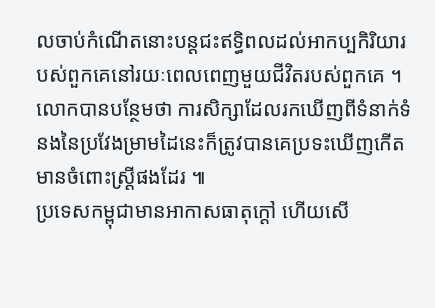លចាប់កំណើតនោះបន្ដជះឥទ្ធិពលដល់អាកប្បកិរិយារបស់ពួកគេនៅរយៈពេលពេញមួយជីវិតរបស់ពួកគេ ។ លោកបានបន្ថែមថា ការសិក្សាដែលរកឃើញពីទំនាក់ទំនងនៃប្រវែងម្រាមដៃនេះក៏ត្រូវបានគេប្រទះឃើញកើតមានចំពោះស្ដ្រីផងដែរ ៕
ប្រទេសកម្ពុជាមានអាកាសធាតុក្ដៅ ហើយសើ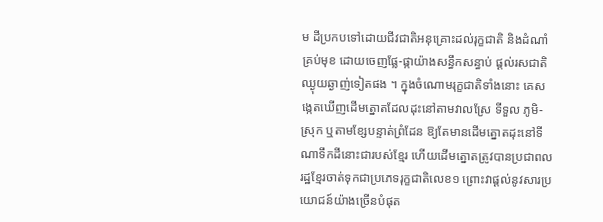ម ដីប្រកបទៅដោយជីវជាតិអនុគ្រោះដល់រុក្ខជាតិ និងដំណាំគ្រប់មុខ ដោយចេញផ្លែ-ផ្កាយ៉ាងសន្ធឹកសន្ធាប់ ផ្ដល់រសជាតិឈ្ងុយឆ្ងាញ់ទៀតផង ។ ក្នុងចំណោមរុក្ខជាតិទាំងនោះ គេសង្កេតឃើញដើមត្នោតដែលដុះនៅតាមវាលស្រែ ទីទួល ភូមិ-ស្រុក ឬតាមខ្សែបន្ទាត់ព្រំដែន ឱ្យតែមានដើមត្នោតដុះនៅទីណាទឹកដីនោះជារបស់ខ្មែរ ហើយដើមត្នោតត្រូវបានប្រជាពលរដ្ឋខ្មែរចាត់ទុកជាប្រភេទរុក្ខជាតិលេខ១ ព្រោះវាផ្ដល់នូវសារប្រយោជន៍យ៉ាងច្រើនបំផុត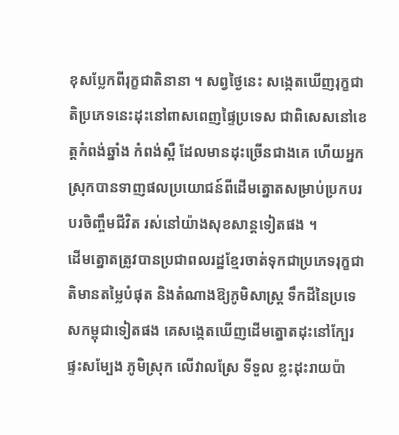ខុសប្លែកពីរុក្ខជាតិនានា ។ សព្វថ្ងៃនេះ សង្កេតឃើញរុក្ខជាតិប្រភេទនេះដុះនៅពាសពេញផ្ទៃប្រទេស ជាពិសេសនៅខេត្ដកំពង់ឆ្នាំង កំពង់ស្ពឺ ដែលមានដុះច្រើនជាងគេ ហើយអ្នកស្រុកបានទាញផលប្រយោជន៍ពីដើមត្នោតសម្រាប់ប្រកបរបរចិញ្ចឹមជីវិត រស់នៅយ៉ាងសុខសាន្ដទៀតផង ។
ដើមត្នោតត្រូវបានប្រជាពលរដ្ឋខ្មែរចាត់ទុកជាប្រភេទរុក្ខជាតិមានតម្លៃបំផុត និងតំណាងឱ្យភូមិសាស្ដ្រ ទឹកដីនៃប្រទេសកម្ពុជាទៀតផង គេសង្កេតឃើញដើមត្នោតដុះនៅក្បែរផ្ទះសម្បែង ភូមិស្រុក លើវាលស្រែ ទីទួល ខ្លះដុះរាយប៉ា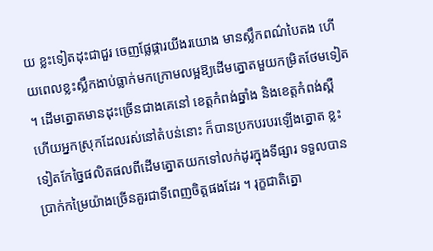យ ខ្លះទៀតដុះជាជួរ ចេញផ្លែផ្ការយីងរយោង មានស្លឹកពណ៌បៃតង ហើយពេលខ្លះស្លឹកងាប់ធ្លាក់មកក្រោមលម្អឱ្យដើមត្នោតមួយកម្រិតថែមទៀត ។ ដើមត្នោតមានដុះច្រើនជាងគេនៅ ខេត្ដកំពង់ឆ្នាំង និងខេត្ដកំពង់ស្ពឺ ហើយអ្នកស្រុកដែលរស់នៅតំបន់នោះ ក៏បានប្រកបរបរឡើងត្នោត ខ្លះទៀតកែច្នៃផលិតផលពីដើមត្នោតយកទៅលក់ដូរក្នុងទីផ្សារ ទទួលបានប្រាក់កម្រៃយ៉ាងច្រើនគួរជាទីពេញចិត្ដផងដែរ ។ រុក្ខជាតិត្នោ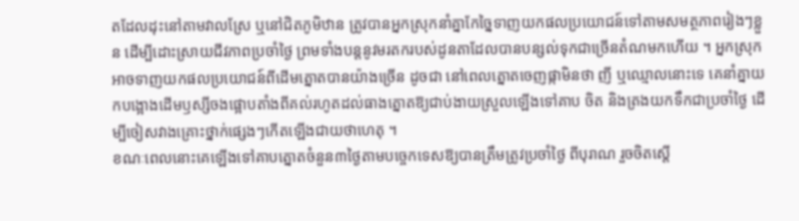តដែលដុះនៅតាមវាលស្រែ ឬនៅជិតភូមិឋាន ត្រូវបានអ្នកស្រុកនាំគ្នាកែច្នៃទាញយកផលប្រយោជន៍ទៅតាមសមត្ថភាពរៀងៗខ្លួន ដើម្បីដោះស្រាយជីវភាពប្រចាំថ្ងៃ ព្រមទាំងបន្ដនូវមរតករបស់ដូនតាដែលបានបន្សល់ទុកជាច្រើនតំណមកហើយ ។ អ្នកស្រុកអាចទាញយកផលប្រយោជន៍ពីដើមត្នោតបានយ៉ាងច្រើន ដូចជា នៅពេលត្នោតចេញផ្កាមិនថា ញី ឬឈ្មោលនោះទេ គេនាំគ្នាយកបង្អោងដើមឫស្សីចងផ្អោបតាំងពីគល់រហូតដល់ធាងត្នោតឱ្យជាប់ងាយស្រួលឡើងទៅគាប ចិត និងត្រងយកទឹកជាប្រចាំថ្ងៃ ដើម្បីចៀសវាងគ្រោះថ្នាក់ផ្សេងៗកើតឡើងជាយថាហេតុ ។
ខណៈពេលនោះគេឡើងទៅគាបត្នោតចំនួន៣ថ្ងៃតាមបច្ចេកទេសឱ្យបានត្រឹមត្រូវប្រចាំថ្ងៃ ពីបុរាណ រួចចិតស្ដើ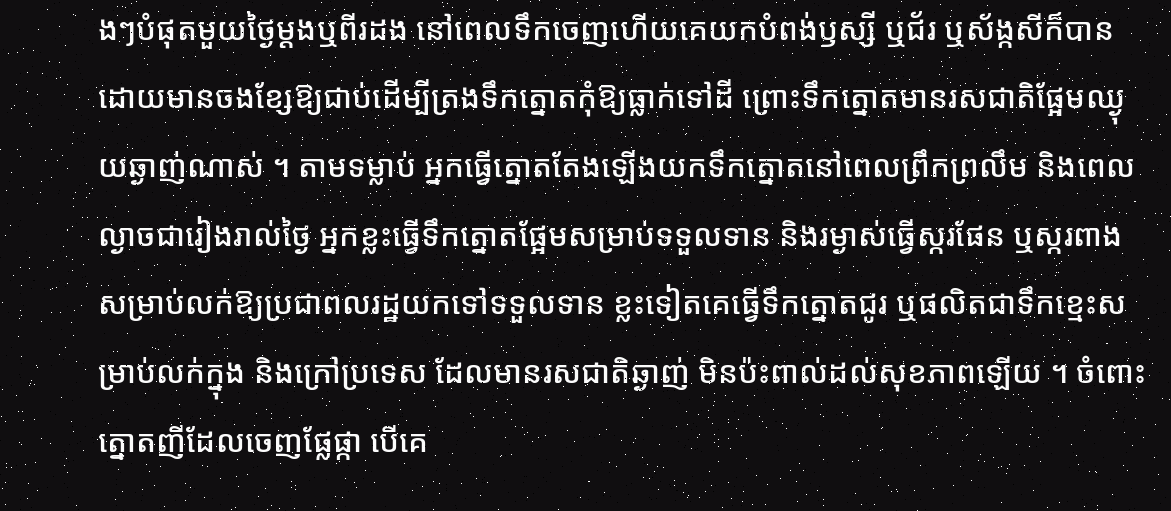ងៗបំផុតមួយថ្ងៃម្ដងឬពីរដង នៅពេលទឹកចេញហើយគេយកបំពង់ឫស្សី ឬជ័រ ឬស័ង្កសីក៏បាន ដោយមានចងខ្សែឱ្យជាប់ដើម្បីត្រងទឹកត្នោតកុំឱ្យធ្លាក់ទៅដី ព្រោះទឹកត្នោតមានរសជាតិផ្អែមឈ្ងុយឆ្ងាញ់ណាស់ ។ តាមទម្លាប់ អ្នកធ្វើត្នោតតែងឡើងយកទឹកត្នោតនៅពេលព្រឹកព្រលឹម និងពេលល្ងាចជារៀងរាល់ថ្ងៃ អ្នកខ្លះធ្វើទឹកត្នោតផ្អែមសម្រាប់ទទួលទាន និងរម្ងាស់ធ្វើស្ករផែន ឬស្ករពាងសម្រាប់លក់ឱ្យប្រជាពលរដ្ឋយកទៅទទួលទាន ខ្លះទៀតគេធ្វើទឹកត្នោតជូរ ឬផលិតជាទឹកខ្មេះសម្រាប់លក់ក្នុង និងក្រៅប្រទេស ដែលមានរសជាតិឆ្ងាញ់ មិនប៉ះពាល់ដល់សុខភាពឡើយ ។ ចំពោះត្នោតញីដែលចេញផ្លែផ្កា បើគេ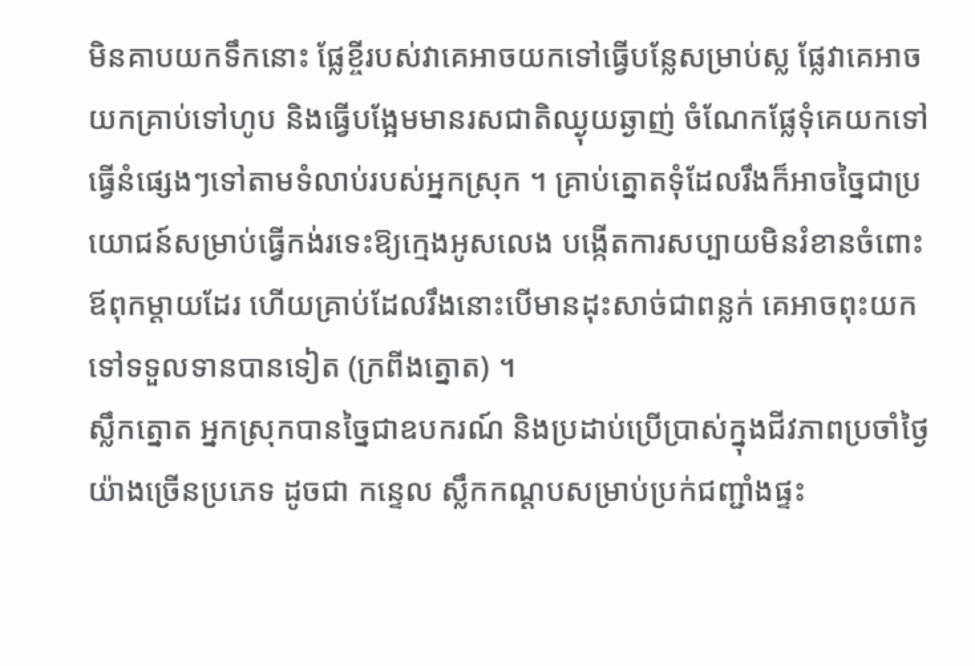មិនគាបយកទឹកនោះ ផ្លែខ្ចីរបស់វាគេអាចយកទៅធ្វើបន្លែសម្រាប់ស្ល ផ្លែវាគេអាចយកគ្រាប់ទៅហូប និងធ្វើបង្អែមមានរសជាតិឈ្ងុយឆ្ងាញ់ ចំណែកផ្លែទុំគេយកទៅធ្វើនំផ្សេងៗទៅតាមទំលាប់របស់អ្នកស្រុក ។ គ្រាប់ត្នោតទុំដែលរឹងក៏អាចច្នៃជាប្រយោជន៍សម្រាប់ធ្វើកង់រទេះឱ្យក្មេងអូសលេង បង្កើតការសប្បាយមិនរំខានចំពោះឪពុកម្ដាយដែរ ហើយគ្រាប់ដែលរឹងនោះបើមានដុះសាច់ជាពន្លក់ គេអាចពុះយកទៅទទួលទានបានទៀត (ក្រពីងត្នោត) ។
ស្លឹកត្នោត អ្នកស្រុកបានច្នៃជាឧបករណ៍ និងប្រដាប់ប្រើប្រាស់ក្នុងជីវភាពប្រចាំថ្ងៃយ៉ាងច្រើនប្រភេទ ដូចជា កន្ទេល ស្លឹកកណ្ដបសម្រាប់ប្រក់ជញ្ជាំងផ្ទះ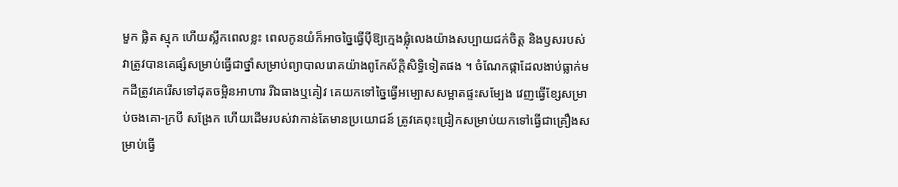មួក ផ្លិត ស្មុក ហើយស្លឹកពេលខ្លះ ពេលកូនយំក៏អាចច្នៃធ្វើប៉ីឱ្យក្មេងផ្លុំលេងយ៉ាងសប្បាយជក់ចិត្ដ និងឫសរបស់វាត្រូវបានគេផ្សំសម្រាប់ធ្វើជាថ្នាំសម្រាប់ព្យាបាលរោគយ៉ាងពូកែស័ក្ដិសិទ្ធិទៀតផង ។ ចំណែកផ្កាដែលងាប់ធ្លាក់មកដីត្រូវគេរើសទៅដុតចម្អិនអាហារ រីឯធាងឬគៀវ គេយកទៅច្នៃធ្វើអម្បោសសម្អាតផ្ទះសម្បែង វេញធ្វើខ្សែសម្រាប់ចងគោ-ក្របី សង្រែក ហើយដើមរបស់វាកាន់តែមានប្រយោជន៍ ត្រូវគេពុះជ្រៀកសម្រាប់យកទៅធ្វើជាគ្រឿងសម្រាប់ធ្វើ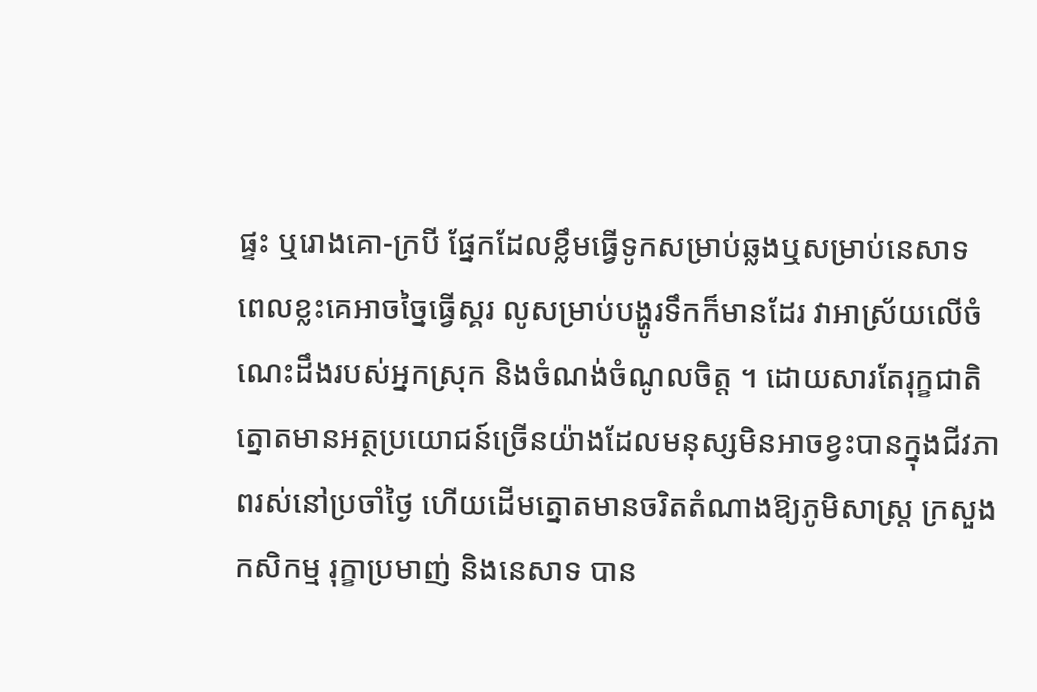ផ្ទះ ឬរោងគោ-ក្របី ផ្នែកដែលខ្លឹមធ្វើទូកសម្រាប់ឆ្លងឬសម្រាប់នេសាទ ពេលខ្លះគេអាចច្នៃធ្វើស្គរ លូសម្រាប់បង្ហូរទឹកក៏មានដែរ វាអាស្រ័យលើចំណេះដឹងរបស់អ្នកស្រុក និងចំណង់ចំណូលចិត្ដ ។ ដោយសារតែរុក្ខជាតិត្នោតមានអត្ថប្រយោជន៍ច្រើនយ៉ាងដែលមនុស្សមិនអាចខ្វះបានក្នុងជីវភាពរស់នៅប្រចាំថ្ងៃ ហើយដើមត្នោតមានចរិតតំណាងឱ្យភូមិសាស្ដ្រ ក្រសួងកសិកម្ម រុក្ខាប្រមាញ់ និងនេសាទ បាន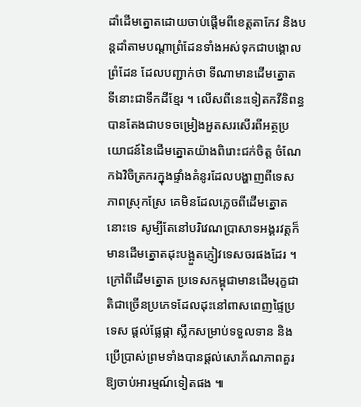ដាំដើមត្នោតដោយចាប់ផ្ដើមពីខេត្ដតាកែវ និងបន្ដដាំតាមបណ្ដាព្រំដែនទាំងអស់ទុកជាបង្គោលព្រំដែន ដែលបញ្ជាក់ថា ទីណាមានដើមត្នោត ទីនោះជាទឹកដីខ្មែរ ។ លើសពីនេះទៀតកវីនិពន្ធបានតែងជាបទចម្រៀងអួតសរសើរពីអត្ថប្រយោជន៍នៃដើមត្នោតយ៉ាងពិរោះជក់ចិត្ដ ចំណែកឯវិចិត្រករក្នុងផ្ទាំងគំនូរដែលបង្ហាញពីទេសភាពស្រុកស្រែ គេមិនដែលភ្លេចពីដើមត្នោតនោះទេ សូម្បីតែនៅបរិវេណប្រាសាទអង្គរវត្ដក៏មានដើមត្នោតដុះបង្អួតភ្ញៀវទេសចរផងដែរ ។ ក្រៅពីដើមត្នោត ប្រទេសកម្ពុជាមានដើមរុក្ខជាតិជាច្រើនប្រភេទដែលដុះនៅពាសពេញផ្ទៃប្រទេស ផ្ដល់ផ្លែផ្កា ស្លឹកសម្រាប់ទទួលទាន និងប្រើប្រាស់ព្រមទាំងបានផ្ដល់សោភ័ណភាពគួរឱ្យចាប់អារម្មណ៍ទៀតផង ៕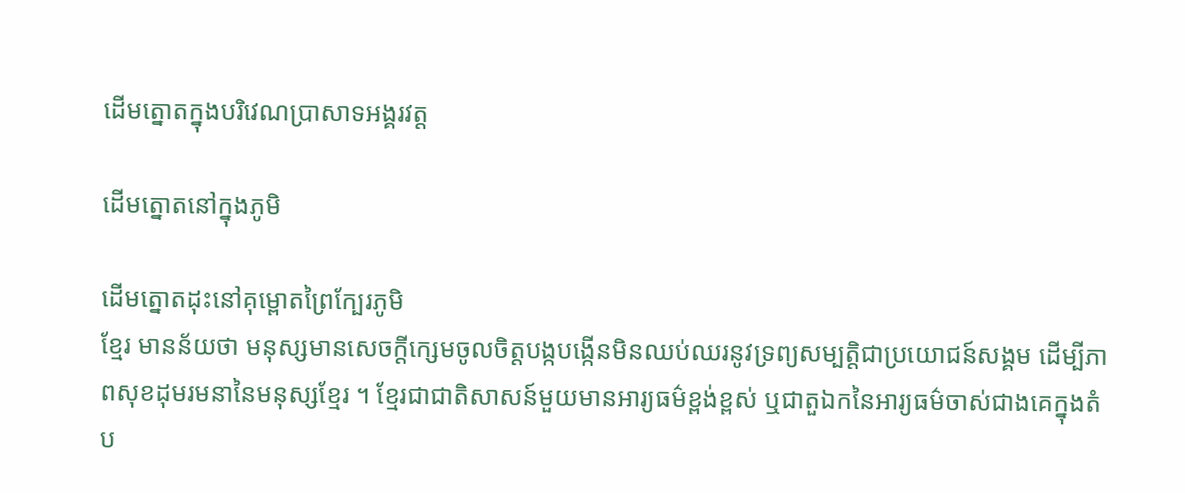ដើមត្នោតក្នុងបរិវេណប្រាសាទអង្គរវត្ត

ដើមត្នោតនៅក្នុងភូមិ

ដើមត្នោតដុះនៅគុម្ពោតព្រៃក្បែរភូមិ
ខ្មែរ មានន័យថា មនុស្សមានសេចក្ដីក្សេមចូលចិត្ដបង្កបង្កើនមិនឈប់ឈរនូវទ្រព្យសម្បត្ដិជាប្រយោជន៍សង្គម ដើម្បីភាពសុខដុមរមនានៃមនុស្សខ្មែរ ។ ខ្មែរជាជាតិសាសន៍មួយមានអារ្យធម៌ខ្ពង់ខ្ពស់ ឬជាតួឯកនៃអារ្យធម៌ចាស់ជាងគេក្នុងតំប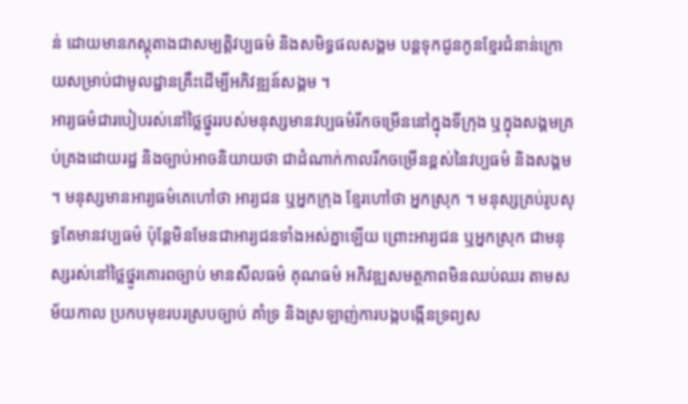ន់ ដោយមានភស្ដុតាងជាសម្បត្ដិវប្បធម៌ និងសមិទ្ធផលសង្គម បន្ដទុកជូនកូនខ្មែរជំនាន់ក្រោយសម្រាប់ជាមូលដ្ឋានគ្រឹះដើម្បីអភិវឌ្ឍន៍សង្គម ។
អារ្យធម៌ជារបៀបរស់នៅថ្លៃថ្នូររបស់មនុស្សមានវប្បធម៌រីកចម្រើននៅក្នុងទីក្រុង ឬក្នុងសង្គមគ្រប់គ្រងដោយរដ្ឋ និងច្បាប់អាចនិយាយថា ជាដំណាក់កាលរីកចម្រើនខ្ពស់នៃវប្បធម៌ និងសង្គម ។ មនុស្សមានអារ្យធម៌គេហៅថា អារ្យជន ឬអ្នកក្រុង ខ្មែរហៅថា អ្នកស្រុក ។ មនុស្សគ្រប់រូបសុទ្ធតែមានវប្បធម៌ ប៉ុន្ដែមិនមែនជាអារ្យជនទាំងអស់គ្នាឡើយ ព្រោះអារ្យជន ឬអ្នកស្រុក ជាមនុស្សរស់នៅថ្លៃថ្នូរគោរពច្បាប់ មានសីលធម៌ គុណធម៌ អភិវឌ្ឍសមត្ថភាពមិនឈប់ឈរ តាមសម័យកាល ប្រកបមុខរបរស្របច្បាប់ គាំទ្រ និងស្រឡាញ់ការបង្កបង្កើនទ្រព្យស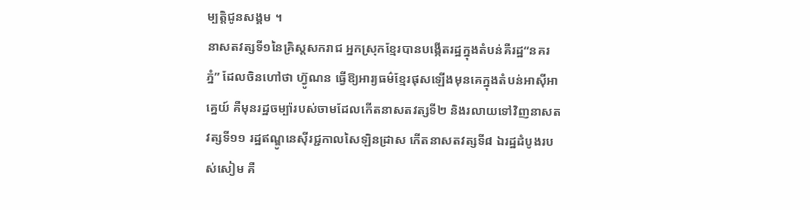ម្បត្ដិជូនសង្គម ។
នាសតវត្សទី១នៃគ្រិស្ដសករាជ អ្នកស្រុកខ្មែរបានបង្កើតរដ្ឋក្នុងតំបន់គឺរដ្ឋ“នគរភ្នំ” ដែលចិនហៅថា ហ្វ៊ូណន ធ្វើឱ្យអារ្យធម៌ខ្មែរផុសឡើងមុនគេក្នុងតំបន់អាស៊ីអាគ្នេយ៍ គឺមុនរដ្ឋចម្ប៉ារបស់ចាមដែលកើតនាសតវត្សទី២ និងរលាយទៅវិញនាសតវត្សទី១១ រដ្ឋឥណ្ឌូនេស៊ីរជ្ជកាលសៃឡិនដ្រាស កើតនាសតវត្សទី៨ ឯរដ្ឋដំបូងរបស់សៀម គឺ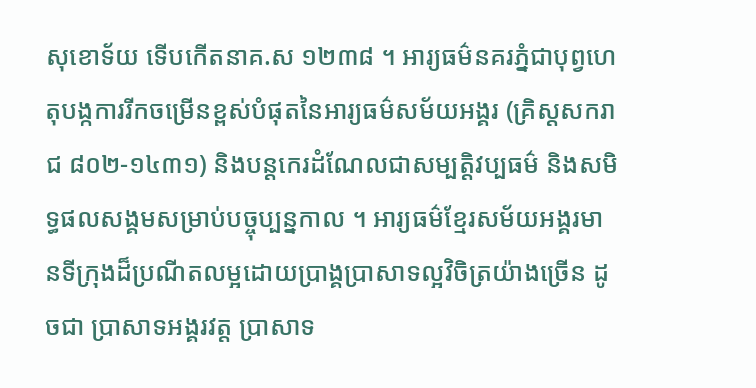សុខោទ័យ ទើបកើតនាគ.ស ១២៣៨ ។ អារ្យធម៌នគរភ្នំជាបុព្វហេតុបង្កការរីកចម្រើនខ្ពស់បំផុតនៃអារ្យធម៌សម័យអង្គរ (គ្រិស្ដសករាជ ៨០២-១៤៣១) និងបន្ដកេរដំណែលជាសម្បត្ដិវប្បធម៌ និងសមិទ្ធផលសង្គមសម្រាប់បច្ចុប្បន្នកាល ។ អារ្យធម៌ខ្មែរសម័យអង្គរមានទីក្រុងដ៏ប្រណីតលម្អដោយប្រាង្គប្រាសាទល្អវិចិត្រយ៉ាងច្រើន ដូចជា ប្រាសាទអង្គរវត្ដ ប្រាសាទ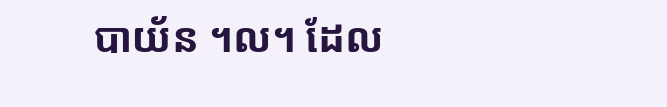បាយ័ន ។ល។ ដែល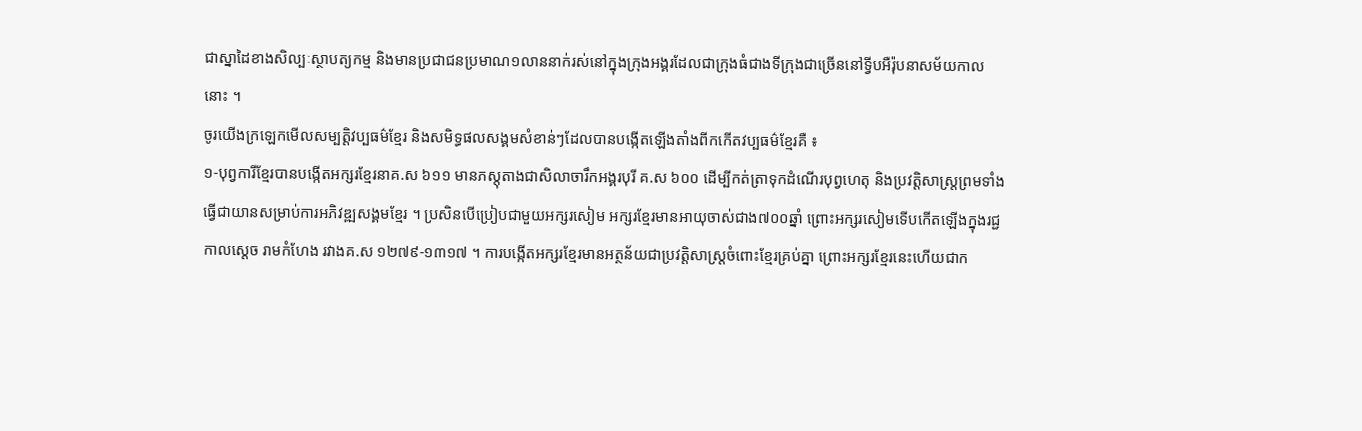ជាស្នាដៃខាងសិល្បៈស្ថាបត្យកម្ម និងមានប្រជាជនប្រមាណ១លាននាក់រស់នៅក្នុងក្រុងអង្គរដែលជាក្រុងធំជាងទីក្រុងជាច្រើននៅទ្វីបអឺរ៉ុបនាសម័យកាលនោះ ។
ចូរយើងក្រឡេកមើលសម្បត្ដិវប្បធម៌ខ្មែរ និងសមិទ្ធផលសង្គមសំខាន់ៗដែលបានបង្កើតឡើងតាំងពីកកើតវប្បធម៌ខ្មែរគឺ ៖
១-បុព្វការីខ្មែរបានបង្កើតអក្សរខ្មែរនាគ.ស ៦១១ មានភស្ដុតាងជាសិលាចារឹកអង្គរបុរី គ.ស ៦០០ ដើម្បីកត់ត្រាទុកដំណើរបុព្វហេតុ និងប្រវត្ដិសាស្ដ្រព្រមទាំងធ្វើជាយានសម្រាប់ការអភិវឌ្ឍសង្គមខ្មែរ ។ ប្រសិនបើប្រៀបជាមួយអក្សរសៀម អក្សរខ្មែរមានអាយុចាស់ជាង៧០០ឆ្នាំ ព្រោះអក្សរសៀមទើបកើតឡើងក្នុងរជ្ជកាលស្ដេច រាមកំហែង រវាងគ.ស ១២៧៩-១៣១៧ ។ ការបង្កើតអក្សរខ្មែរមានអត្ថន័យជាប្រវត្ដិសាស្ដ្រចំពោះខ្មែរគ្រប់គ្នា ព្រោះអក្សរខ្មែរនេះហើយជាក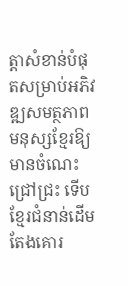ត្ដាសំខាន់បំផុតសម្រាប់អភិវឌ្ឍសមត្ថភាពមនុស្សខ្មែរឱ្យមានចំណេះជ្រៅជ្រះ ទើបខ្មែរជំនាន់ដើមតែងគោរ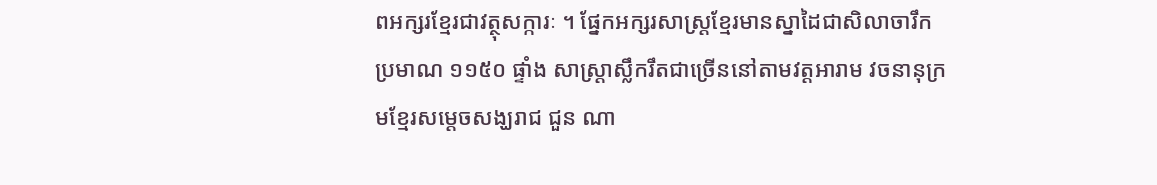ពអក្សរខ្មែរជាវត្ថុសក្ការៈ ។ ផ្នែកអក្សរសាស្ដ្រខ្មែរមានស្នាដៃជាសិលាចារឹកប្រមាណ ១១៥០ ផ្ទាំង សាស្ដ្រាស្លឹករឹតជាច្រើននៅតាមវត្ដអារាម វចនានុក្រមខ្មែរសម្ដេចសង្ឃរាជ ជួន ណា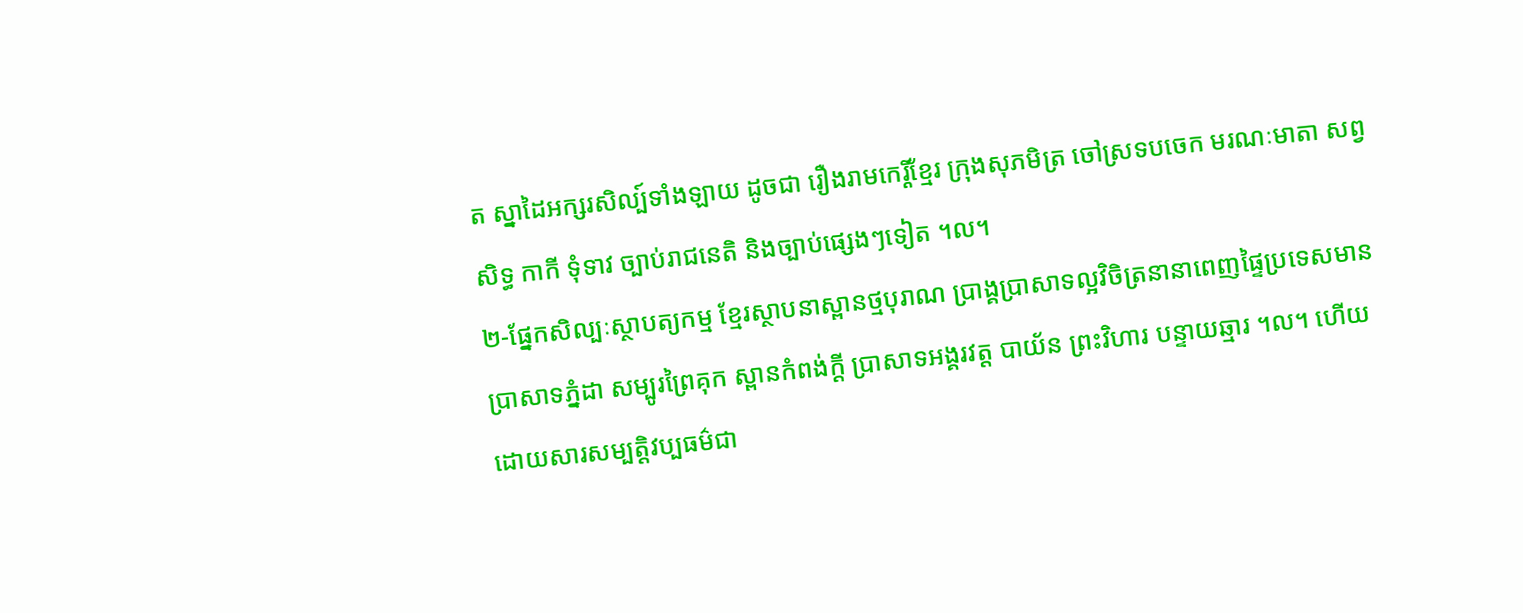ត ស្នាដៃអក្សរសិល្ប៍ទាំងឡាយ ដូចជា រឿងរាមកេរ្ដិ៍ខ្មែរ ក្រុងសុភមិត្រ ចៅស្រទបចេក មរណៈមាតា សព្វសិទ្ធ កាកី ទុំទាវ ច្បាប់រាជនេតិ និងច្បាប់ផ្សេងៗទៀត ។ល។
២-ផ្នែកសិល្បៈស្ថាបត្យកម្ម ខ្មែរស្ថាបនាស្ពានថ្មបុរាណ ប្រាង្គប្រាសាទល្អវិចិត្រនានាពេញផ្ទៃប្រទេសមានប្រាសាទភ្នំដា សម្បូរព្រៃគុក ស្ពានកំពង់ក្ដី ប្រាសាទអង្គរវត្ដ បាយ័ន ព្រះវិហារ បន្ទាយឆ្មារ ។ល។ ហើយដោយសារសម្បត្ដិវប្បធម៌ជា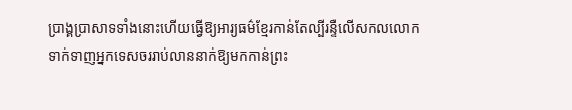ប្រាង្គប្រាសាទទាំងនោះហើយធ្វើឱ្យអារ្យធម៌ខ្មែរកាន់តែល្បីរន្ទឺលើសកលលោក ទាក់ទាញអ្នកទេសចររាប់លាននាក់ឱ្យមកកាន់ព្រះ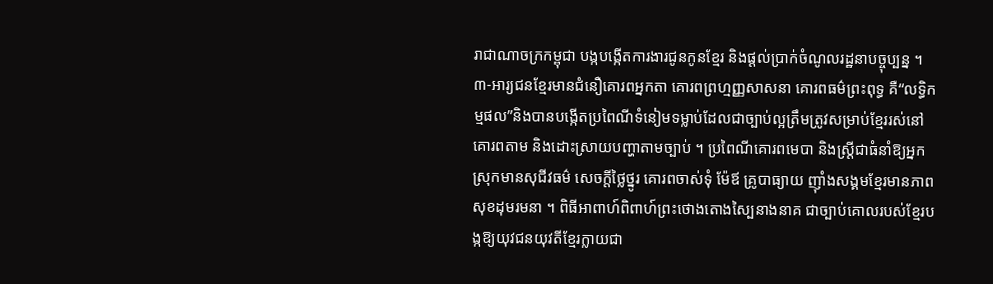រាជាណាចក្រកម្ពុជា បង្កបង្កើតការងារជូនកូនខ្មែរ និងផ្ដល់ប្រាក់ចំណូលរដ្ឋនាបច្ចុប្បន្ន ។
៣-អារ្យជនខ្មែរមានជំនឿគោរពអ្នកតា គោរពព្រហ្មញ្ញសាសនា គោរពធម៌ព្រះពុទ្ធ គឺ“លទ្ធិកម្មផល”និងបានបង្កើតប្រពៃណីទំនៀមទម្លាប់ដែលជាច្បាប់ល្អត្រឹមត្រូវសម្រាប់ខ្មែររស់នៅគោរពតាម និងដោះស្រាយបញ្ហាតាមច្បាប់ ។ ប្រពៃណីគោរពមេបា និងស្ដ្រីជាធំនាំឱ្យអ្នកស្រុកមានសុជីវធម៌ សេចក្ដីថ្លៃថ្នូរ គោរពចាស់ទុំ ម៉ែឪ គ្រូបាធ្យាយ ញ៉ាំងសង្គមខ្មែរមានភាពសុខដុមរមនា ។ ពិធីអាពាហ៍ពិពាហ៍ព្រះថោងតោងស្បៃនាងនាគ ជាច្បាប់គោលរបស់ខ្មែរបង្កឱ្យយុវជនយុវតីខ្មែរក្លាយជា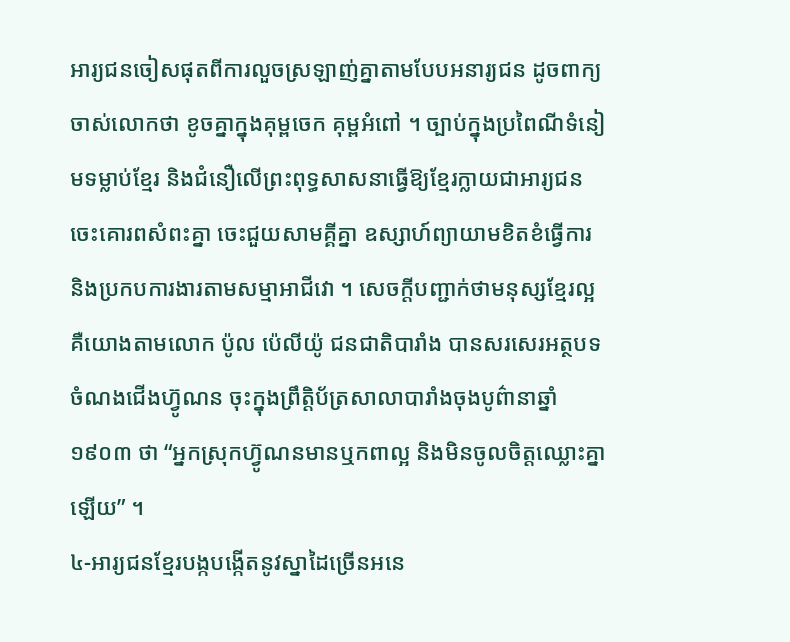អារ្យជនចៀសផុតពីការលួចស្រឡាញ់គ្នាតាមបែបអនារ្យជន ដូចពាក្យចាស់លោកថា ខូចគ្នាក្នុងគុម្ពចេក គុម្ពអំពៅ ។ ច្បាប់ក្នុងប្រពៃណីទំនៀមទម្លាប់ខ្មែរ និងជំនឿលើព្រះពុទ្ធសាសនាធ្វើឱ្យខ្មែរក្លាយជាអារ្យជន ចេះគោរពសំពះគ្នា ចេះជួយសាមគ្គីគ្នា ឧស្សាហ៍ព្យាយាមខិតខំធ្វើការ និងប្រកបការងារតាមសម្មាអាជីវោ ។ សេចក្ដីបញ្ជាក់ថាមនុស្សខ្មែរល្អ គឺយោងតាមលោក ប៉ូល ប៉េលីយ៉ូ ជនជាតិបារាំង បានសរសេរអត្ថបទចំណងជើងហ្វ៊ូណន ចុះក្នុងព្រឹត្ដិប័ត្រសាលាបារាំងចុងបូព៌ានាឆ្នាំ ១៩០៣ ថា “អ្នកស្រុកហ្វ៊ូណនមានឬកពាល្អ និងមិនចូលចិត្ដឈ្លោះគ្នាឡើយ” ។
៤-អារ្យជនខ្មែរបង្កបង្កើតនូវស្នាដៃច្រើនអនេ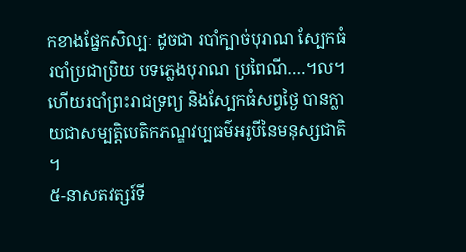កខាងផ្នែកសិល្បៈ ដូចជា របាំក្បាច់បុរាណ ស្បែកធំ របាំប្រជាប្រិយ បទភ្លេងបុរាណ ប្រពៃណី….។ល។ ហើយរបាំព្រះរាជទ្រព្យ និងស្បែកធំសព្វថ្ងៃ បានក្លាយជាសម្បត្ដិបេតិកភណ្ឌវប្បធម៌អរូបីនៃមនុស្សជាតិ ។
៥-នាសតវត្សរ៍ទី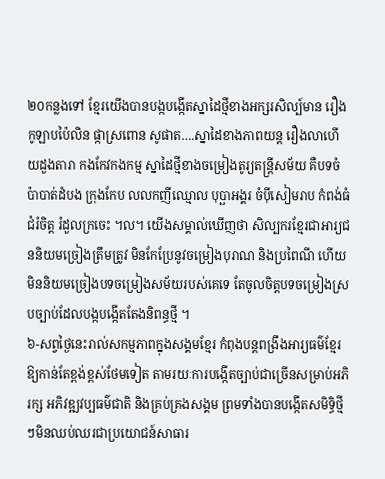២០កន្លងទៅ ខ្មែរយើងបានបង្កបង្កើតស្នាដៃថ្មីខាងអក្សរសិល្ប៍មាន រឿងកូឡាបប៉ៃលិន ផ្កាស្រពោន សូផាត….ស្នាដៃខាងភាពយន្ដ រឿងលាហើយដួងតារា កងកែវកងកម្ម ស្នាដៃថ្មីខាងចម្រៀងតូរ្យតន្ដ្រីសម័យ គឺបទចំប៉ាបាត់ដំបង ក្រុងកែប លលកញីឈ្មោល បុប្ឆាអង្គរ ចំប៉ីសៀមរាប កំពង់ធំជំរំចិត្ដ រំដួលក្រចេះ ។ល។ យើងសម្គាល់ឃើញថា សិល្បករខ្មែរជាអារ្យជននិយមច្រៀងត្រឹមត្រូវ មិនកែប្រែនូវចម្រៀងបុរាណ និងប្រពៃណី ហើយមិននិយមច្រៀងបទចម្រៀងសម័យរបស់គេទេ តែចូលចិត្ដបទចម្រៀងស្របច្បាប់ដែលបង្កបង្កើតតែងនិពន្ធថ្មី ។
៦-សព្វថ្ងៃនេះរាល់សកម្មភាពក្នុងសង្គមខ្មែរ កំពុងបន្ដពង្រឹងអារ្យធម៌ខ្មែរឱ្យកាន់តែខ្ពង់ខ្ពស់ថែមទៀត តាមរយៈការបង្កើតច្បាប់ជាច្រើនសម្រាប់អភិរក្ស អភិវឌ្ឍវប្បធម៌ជាតិ និងគ្រប់គ្រងសង្គម ព្រមទាំងបានបង្កើតសមិទ្ធិថ្មីៗមិនឈប់ឈរជាប្រយោជន៍សាធារ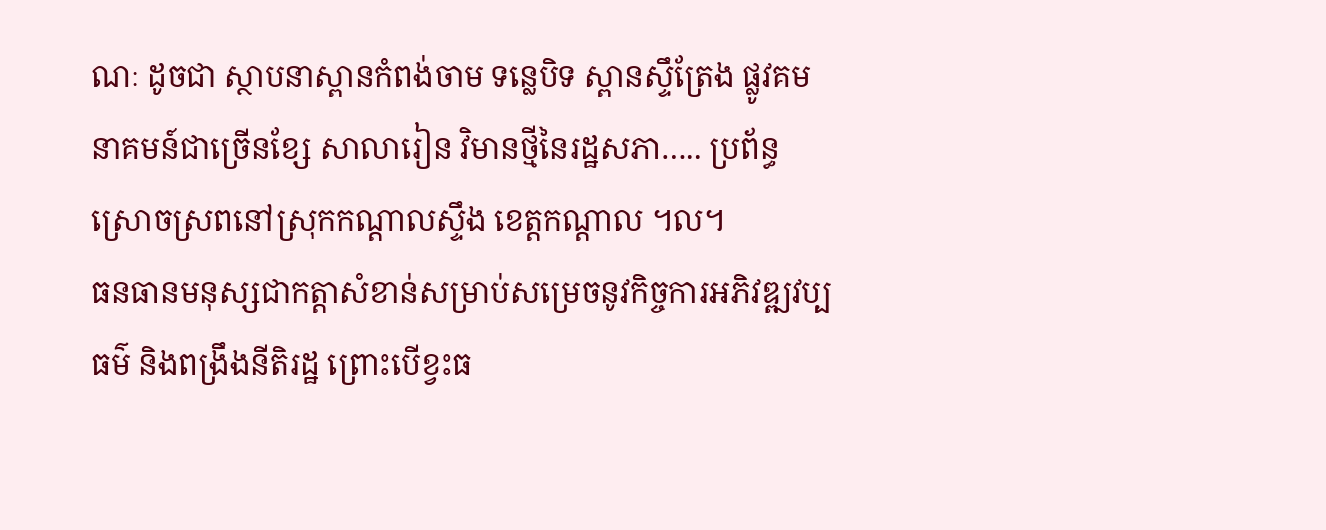ណៈ ដូចជា ស្ថាបនាស្ពានកំពង់ចាម ទន្លេបិទ ស្ពានស្ទឹត្រែង ផ្លូវគមនាគមន៍ជាច្រើនខ្សែ សាលារៀន វិមានថ្មីនៃរដ្ឋសភា….. ប្រព័ន្ធស្រោចស្រពនៅស្រុកកណ្ដាលស្ទឹង ខេត្ដកណ្ដាល ។ល។
ធនធានមនុស្សជាកត្ដាសំខាន់សម្រាប់សម្រេចនូវកិច្ចការអភិវឌ្ឍវប្បធម៌ និងពង្រឹងនីតិរដ្ឋ ព្រោះបើខ្វះធ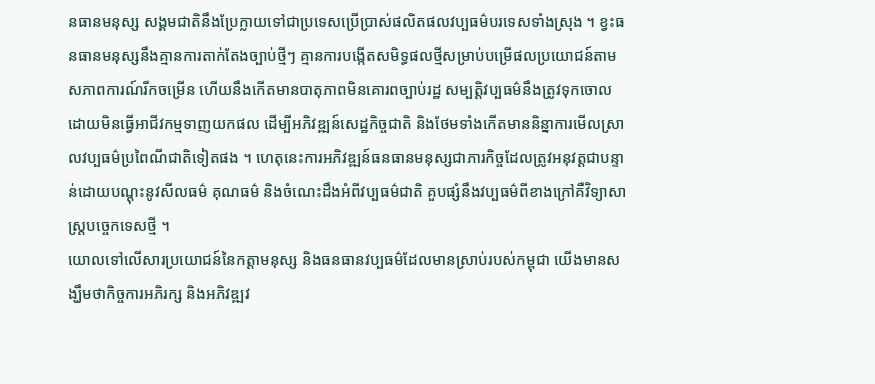នធានមនុស្ស សង្គមជាតិនឹងប្រែក្លាយទៅជាប្រទេសប្រើប្រាស់ផលិតផលវប្បធម៌បរទេសទាំងស្រុង ។ ខ្វះធនធានមនុស្សនឹងគ្មានការតាក់តែងច្បាប់ថ្មីៗ គ្មានការបង្កើតសមិទ្ធផលថ្មីសម្រាប់បម្រើផលប្រយោជន៍តាមសភាពការណ៍រីកចម្រើន ហើយនឹងកើតមានបាតុភាពមិនគោរពច្បាប់រដ្ឋ សម្បត្ដិវប្បធម៌នឹងត្រូវទុកចោលដោយមិនធ្វើអាជីវកម្មទាញយកផល ដើម្បីអភិវឌ្ឍន៍សេដ្ឋកិច្ចជាតិ និងថែមទាំងកើតមាននិន្នាការមើលស្រាលវប្បធម៌ប្រពៃណីជាតិទៀតផង ។ ហេតុនេះការអភិវឌ្ឍន៍ធនធានមនុស្សជាភារកិច្ចដែលត្រូវអនុវត្ដជាបន្ទាន់ដោយបណ្ដុះនូវសីលធម៌ គុណធម៌ និងចំណេះដឹងអំពីវប្បធម៌ជាតិ គួបផ្សំនឹងវប្បធម៌ពីខាងក្រៅគឺវិទ្យាសាស្ដ្របច្ចេកទេសថ្មី ។
យោលទៅលើសារប្រយោជន៍នៃកត្ដាមនុស្ស និងធនធានវប្បធម៌ដែលមានស្រាប់របស់កម្ពុជា យើងមានសង្ឃឹមថាកិច្ចការអភិរក្ស និងអភិវឌ្ឍវ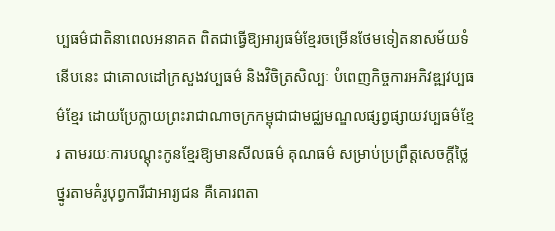ប្បធម៌ជាតិនាពេលអនាគត ពិតជាធ្វើឱ្យអារ្យធម៌ខ្មែរចម្រើនថែមទៀតនាសម័យទំនើបនេះ ជាគោលដៅក្រសួងវប្បធម៌ និងវិចិត្រសិល្បៈ បំពេញកិច្ចការអភិវឌ្ឍវប្បធម៌ខ្មែរ ដោយប្រែក្លាយព្រះរាជាណាចក្រកម្ពុជាជាមជ្ឈមណ្ឌលផ្សព្វផ្សាយវប្បធម៌ខ្មែរ តាមរយៈការបណ្ដុះកូនខ្មែរឱ្យមានសីលធម៌ គុណធម៌ សម្រាប់ប្រព្រឹត្ដសេចក្ដីថ្លៃថ្នូរតាមគំរូបុព្វការីជាអារ្យជន គឺគោរពតា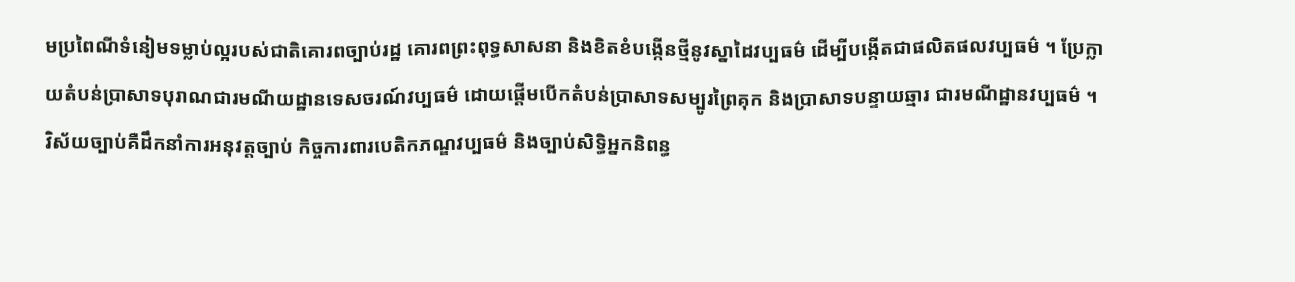មប្រពៃណីទំនៀមទម្លាប់ល្អរបស់ជាតិគោរពច្បាប់រដ្ឋ គោរពព្រះពុទ្ធសាសនា និងខិតខំបង្កើនថ្មីនូវស្នាដៃវប្បធម៌ ដើម្បីបង្កើតជាផលិតផលវប្បធម៌ ។ ប្រែក្លាយតំបន់ប្រាសាទបុរាណជារមណីយដ្ឋានទេសចរណ៍វប្បធម៌ ដោយផ្ដើមបើកតំបន់ប្រាសាទសម្បូរព្រៃគុក និងប្រាសាទបន្ទាយឆ្មារ ជារមណីដ្ឋានវប្បធម៌ ។ វិស័យច្បាប់គឺដឹកនាំការអនុវត្ដច្បាប់ កិច្ចការពារបេតិកភណ្ឌវប្បធម៌ និងច្បាប់សិទ្ធិអ្នកនិពន្ធ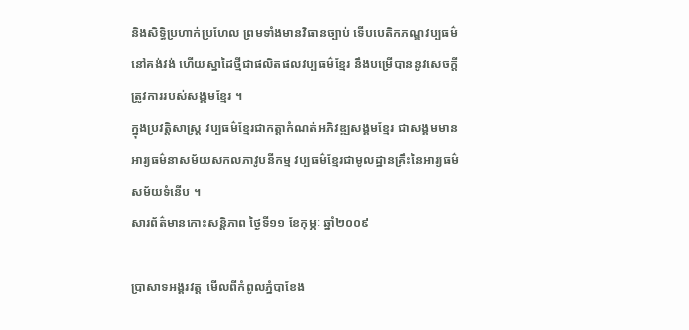និងសិទ្ធិប្រហាក់ប្រហែល ព្រមទាំងមានវិធានច្បាប់ ទើបបេតិកភណ្ឌវប្បធម៌នៅគង់វង់ ហើយស្នាដៃថ្មីជាផលិតផលវប្បធម៌ខ្មែរ នឹងបម្រើបាននូវសេចក្ដីត្រូវការរបស់សង្គមខ្មែរ ។
ក្នុងប្រវត្ដិសាស្ដ្រ វប្បធម៌ខ្មែរជាកត្ដាកំណត់អភិវឌ្ឍសង្គមខ្មែរ ជាសង្គមមានអារ្យធម៌នាសម័យសកលភាវូបនីកម្ម វប្បធម៌ខ្មែរជាមូលដ្ឋានគ្រឹះនៃអារ្យធម៌សម័យទំនើប ។
សារព័ត៌មានកោះសន្ដិភាព ថ្ងៃទី១១ ខែកុម្ភៈ ឆ្នាំ២០០៩

ប្រាសាទអង្គរវត្ត មើលពីកំពូលភ្នំបាខែង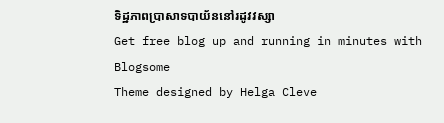ទិដ្ឋភាពប្រាសាទបាយ័ននៅរដូវវស្សា
Get free blog up and running in minutes with Blogsome
Theme designed by Helga Cleve